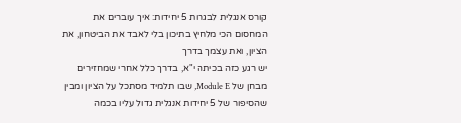קורס אנגלית לבגרות 5 יחידות: איך עוברים את המחסום הכי מלחיץ בתיכון בלי לאבד את הביטחון, את הציון, ואת עצמך בדרך
יש רגע כזה בכיתה י"א, בדרך כלל אחרי שמחזירים מבחן של Module E, שבו תלמיד מסתכל על הציון ומבין שהסיפור של 5 יחידות אנגלית גדול עליו בכמה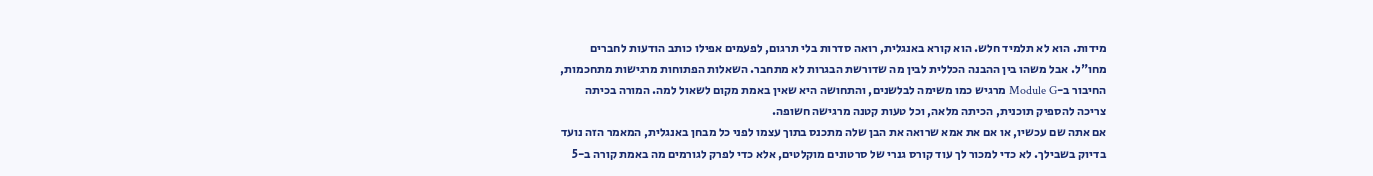מידות. הוא לא תלמיד חלש. הוא קורא באנגלית, רואה סדרות בלי תרגום, לפעמים אפילו כותב הודעות לחברים מחו"ל. אבל משהו בין ההבנה הכללית לבין מה שדורשת הבגרות לא מתחבר. השאלות הפתוחות מרגישות מתחכמות, החיבור ב-Module G מרגיש כמו משימה לבלשנים, והתחושה היא שאין באמת מקום לשאול למה. המורה בכיתה צריכה להספיק תוכנית, הכיתה מלאה, וכל טעות קטנה מרגישה חשופה.
אם אתה שם עכשיו, או אם את אמא שרואה את הבן שלה מתכנס בתוך עצמו לפני כל מבחן באנגלית, המאמר הזה נועד בדיוק בשבילך. לא כדי למכור לך עוד קורס גנרי של סרטונים מוקלטים, אלא כדי לפרק לגורמים מה באמת קורה ב-5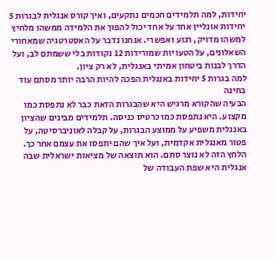יחידות, למה תלמידים חכמים נתקעים, ואיך קורס אנגלית לבגרות 5 יחידות אונליין אחד על אחד יכול להפוך את הלמידה ממשהו מלחיץ למשהו מדויק, רגוע ואפשרי. אנחנו נדבר על האסטרטגיה שמאחורי השאלונים, על הטעויות שמורידות 12 נקודות בלי ששמתם לב, ועל הדרך לבנות ביטחון אמיתי באנגלית, לא רק ציון.
למה בגרות 5 יחידות באנגלית הפכה להיות הרבה יותר מסתם עוד בחינה
הבעיה שהקורא מרגיש היא שהבגרות הזאת כבר לא נתפסת כמו מקצוע. היא נתפסת כמו כרטיס כניסה. תלמידים מבינים שהציון באנגלית משפיע על ממוצע הבגרות, על קבלה לאוניברסיטה, על פטור מאנגלית אקדמית, ועל איך שהם יתפסו את עצמם אחר כך. הלחץ הזה לא נוצר סתם. הוא תוצאה של מציאות ישראלית שבה אנגלית היא שפת העבודה של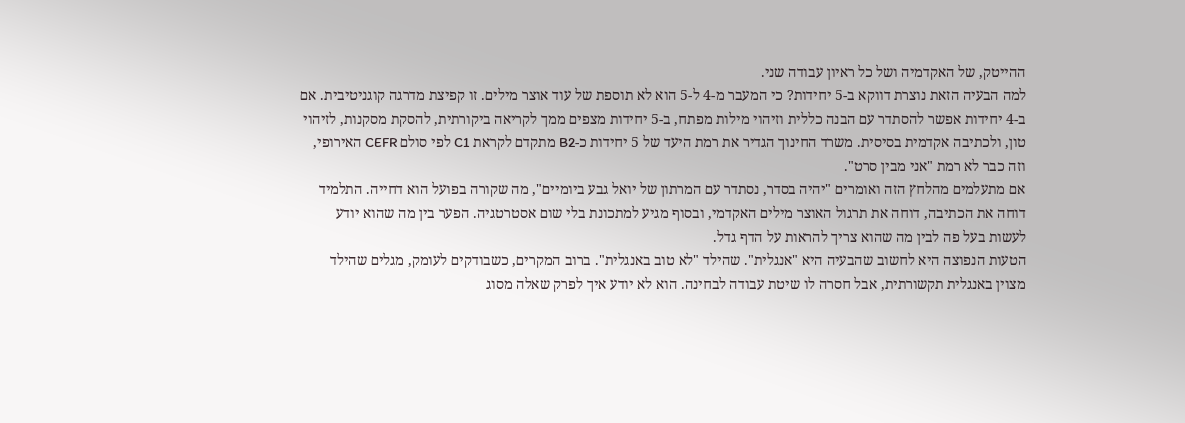ההייטק, של האקדמיה ושל כל ראיון עבודה שני.
למה הבעיה הזאת נוצרת דווקא ב-5 יחידות? כי המעבר מ-4 ל-5 הוא לא תוספת של עוד אוצר מילים. זו קפיצת מדרגה קוגניטיבית. אם ב-4 יחידות אפשר להסתדר עם הבנה כללית וזיהוי מילות מפתח, ב-5 יחידות מצפים ממך לקריאה ביקורתית, להסקת מסקנות, לזיהוי טון, ולכתיבה אקדמית בסיסית. משרד החינוך הגדיר את רמת היעד של 5 יחידות כ-B2 מתקדם לקראת C1 לפי סולם CEFR האירופי, וזה כבר לא רמת "אני מבין סרט".
אם מתעלמים מהלחץ הזה ואומרים "יהיה בסדר, נסתדר עם המרתון של יואל גבע ביומיים", מה שקורה בפועל הוא דחייה. התלמיד דוחה את הכתיבה, דוחה את תרגול האוצר מילים האקדמי, ובסוף מגיע למתכונת בלי שום אסטרטגיה. הפער בין מה שהוא יודע לעשות בעל פה לבין מה שהוא צריך להראות על הדף גדל.
הטעות הנפוצה היא לחשוב שהבעיה היא "אנגלית". שהילד "לא טוב באנגלית". ברוב המקרים, כשבודקים לעומק, מגלים שהילד מצוין באנגלית תקשורתית, אבל חסרה לו שיטת עבודה לבחינה. הוא לא יודע איך לפרק שאלה מסוג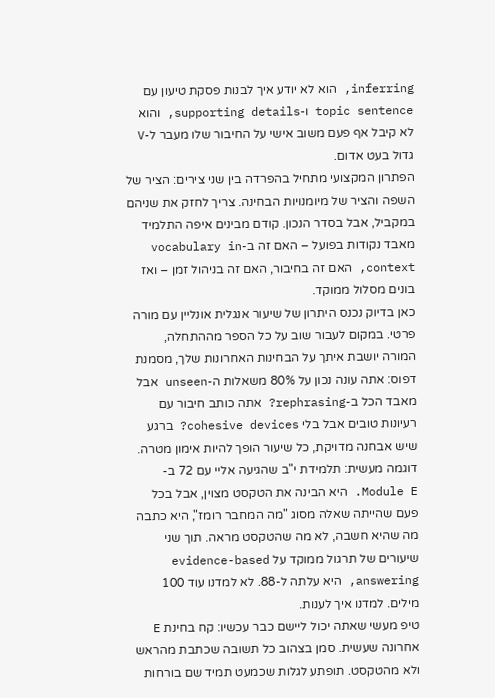inferring, הוא לא יודע איך לבנות פסקת טיעון עם topic sentence ו-supporting details, והוא לא קיבל אף פעם משוב אישי על החיבור שלו מעבר ל-V גדול בעט אדום.
הפתרון המקצועי מתחיל בהפרדה בין שני צירים: הציר של השפה והציר של מיומנויות הבחינה. צריך לחזק את שניהם במקביל, אבל בסדר הנכון. קודם מבינים איפה התלמיד מאבד נקודות בפועל – האם זה ב-vocabulary in context, האם זה בחיבור, האם זה בניהול זמן – ואז בונים מסלול ממוקד.
כאן בדיוק נכנס היתרון של שיעור אנגלית אונליין עם מורה פרטי. במקום לעבור שוב על כל הספר מההתחלה, המורה יושבת איתך על הבחינות האחרונות שלך, מסמנת דפוס: אתה עונה נכון על 80% משאלות ה-unseen אבל מאבד הכל ב-rephrasing? אתה כותב חיבור עם רעיונות טובים אבל בלי cohesive devices? ברגע שיש אבחנה מדויקת, כל שיעור הופך להיות אימון מטרה.
דוגמה מעשית: תלמידת י"ב שהגיעה אליי עם 72 ב-Module E. היא הבינה את הטקסט מצוין, אבל בכל פעם שהייתה שאלה מסוג "מה המחבר רומז", היא כתבה מה שהיא חשבה, לא מה שהטקסט מראה. תוך שני שיעורים של תרגול ממוקד על evidence-based answering, היא עלתה ל-88. לא למדנו עוד 100 מילים. למדנו איך לענות.
טיפ מעשי שאתה יכול ליישם כבר עכשיו: קח בחינת E אחרונה שעשית. סמן בצהוב כל תשובה שכתבת מהראש ולא מהטקסט. תופתע לגלות שכמעט תמיד שם בורחות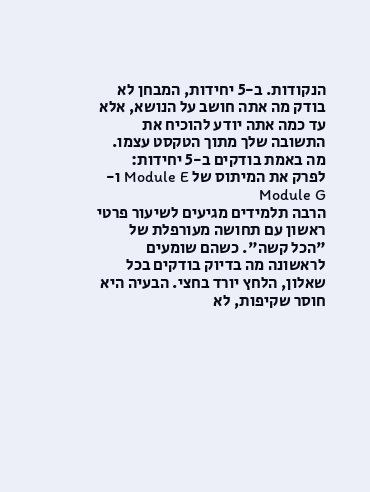הנקודות. ב-5 יחידות, המבחן לא בודק מה אתה חושב על הנושא, אלא עד כמה אתה יודע להוכיח את התשובה שלך מתוך הטקסט עצמו.
מה באמת בודקים ב-5 יחידות: לפרק את המיתוס של Module E ו-Module G
הרבה תלמידים מגיעים לשיעור פרטי ראשון עם תחושה מעורפלת של "הכל קשה". כשהם שומעים לראשונה מה בדיוק בודקים בכל שאלון, הלחץ יורד בחצי. הבעיה היא חוסר שקיפות, לא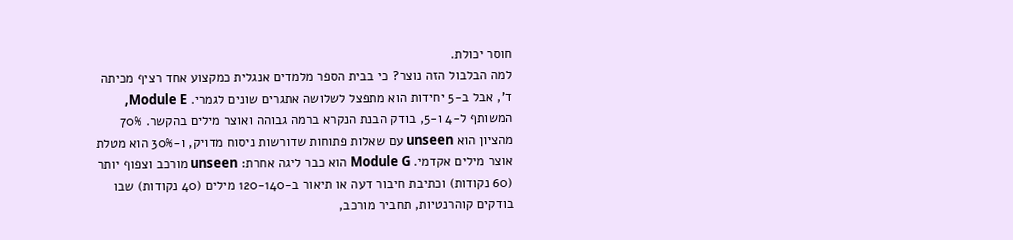חוסר יכולת.
למה הבלבול הזה נוצר? כי בבית הספר מלמדים אנגלית כמקצוע אחד רציף מכיתה ד', אבל ב-5 יחידות הוא מתפצל לשלושה אתגרים שונים לגמרי. Module E, המשותף ל-4 ו-5, בודק הבנת הנקרא ברמה גבוהה ואוצר מילים בהקשר. 70% מהציון הוא unseen עם שאלות פתוחות שדורשות ניסוח מדויק, ו-30% הוא מטלת אוצר מילים אקדמי. Module G הוא כבר ליגה אחרת: unseen מורכב וצפוף יותר (60 נקודות) וכתיבת חיבור דעה או תיאור ב-120-140 מילים (40 נקודות) שבו בודקים קוהרנטיות, תחביר מורכב,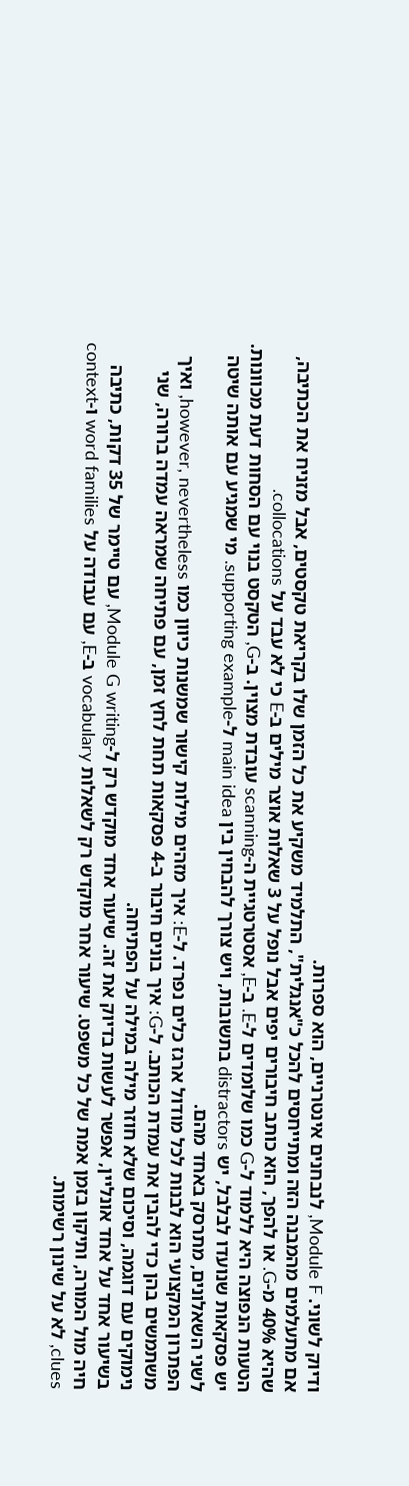ודיוק לשוני. Module F, לנבחנים אינטרניים, הוא ספרות.
אם מתעלמים מהמבנה הזה ומתייחסים להכל כ"אנגלית", התלמיד משקיע את כל הזמן שלו בקריאת טקסטים, אבל מזניח את הכתיבה, שהיא 40% מ-G. או להפך, הוא כותב חיבורים יפים אבל נופל על 3 שאלות אוצר מילים ב-E כי לא עבד על collocations.
הטעות הנפוצה היא ללמוד ל-G כמו שלומדים ל-E. ב-E, אסטרטגיית ה-scanning עובדת מצוין. ב-G, הטקסט בנוי עם הסחות דעת מכוונות. יש פסקאות שנועדו לבלבל, יש distractors בתשובות, ויש צורך להבחין בין main idea ל-supporting example. מי שמגיע עם אותה שיטה לשני השאלונים, מתרסק באחד מהם.
הפתרון המקצועי הוא לבנות לכל מודול ארגז כלים נפרד. ל-E: איך מזהים מילות קישור שמשנות כיוון כמו however, nevertheless, ואיך משתמשים בהן כדי להבין את עמדת הכותב. ל-G: איך בונים חיבור ב-4 פסקאות תחת לחץ זמן, עם פתיחה שמראה עמדה ברורה, שני נימוקים עם דוגמה, וסיכום שלא חוזר מילה במילה על הפתיחה.
בשיעור אחד על אחד אונליין, אפשר לעשות בדיוק את זה. שיעור אחד מוקדש רק ל-Module G writing, עם טיימר של 35 דקות, כתיבה חיה מול המורה, ותיקון בזמן אמת של כל משפט. שיעור אחר מוקדש רק לשאלות vocabulary ב-E, עם עבודה על word families ו-context clues, לא על שינון רשימות.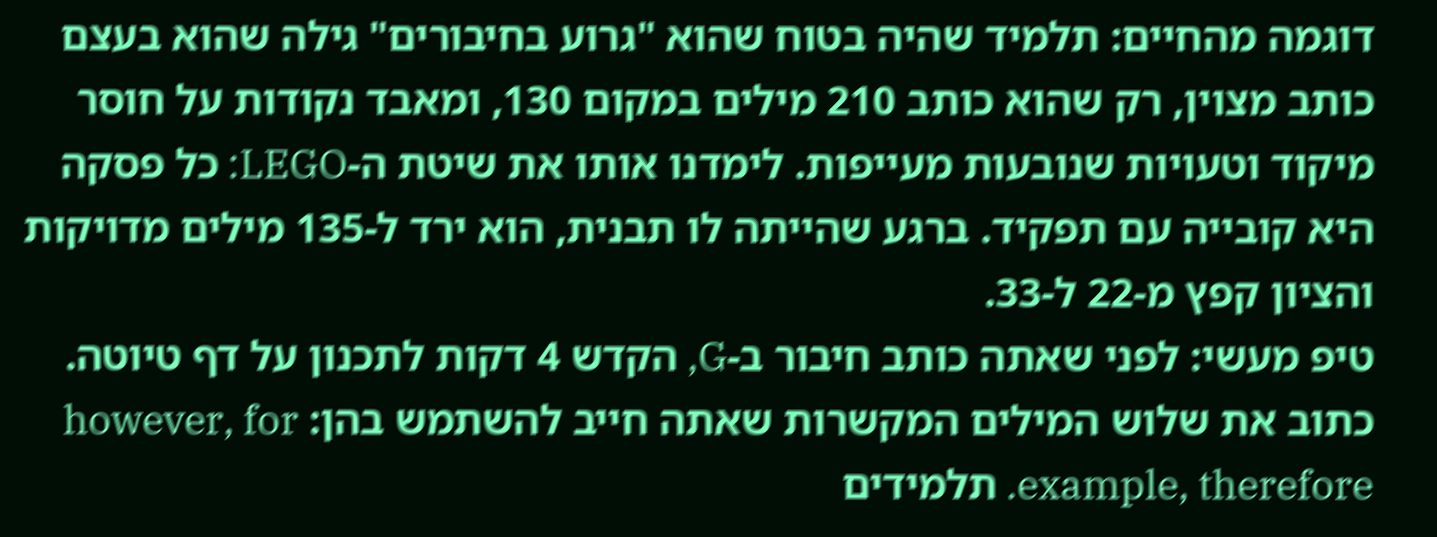דוגמה מהחיים: תלמיד שהיה בטוח שהוא "גרוע בחיבורים" גילה שהוא בעצם כותב מצוין, רק שהוא כותב 210 מילים במקום 130, ומאבד נקודות על חוסר מיקוד וטעויות שנובעות מעייפות. לימדנו אותו את שיטת ה-LEGO: כל פסקה היא קובייה עם תפקיד. ברגע שהייתה לו תבנית, הוא ירד ל-135 מילים מדויקות והציון קפץ מ-22 ל-33.
טיפ מעשי: לפני שאתה כותב חיבור ב-G, הקדש 4 דקות לתכנון על דף טיוטה. כתוב את שלוש המילים המקשרות שאתה חייב להשתמש בהן: however, for example, therefore. תלמידים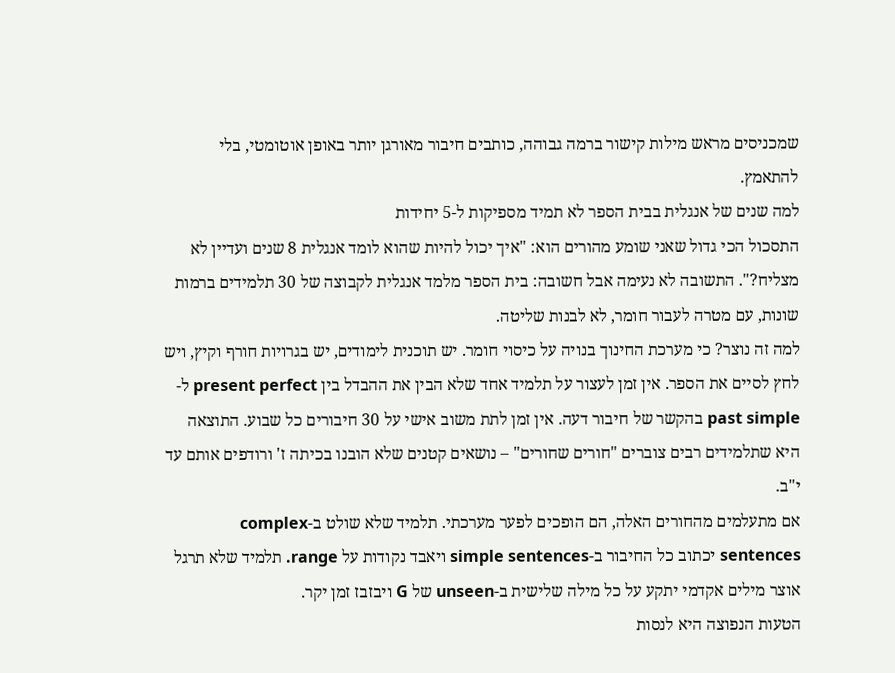שמכניסים מראש מילות קישור ברמה גבוהה, כותבים חיבור מאורגן יותר באופן אוטומטי, בלי להתאמץ.
למה שנים של אנגלית בבית הספר לא תמיד מספיקות ל-5 יחידות
התסכול הכי גדול שאני שומע מהורים הוא: "איך יכול להיות שהוא לומד אנגלית 8 שנים ועדיין לא מצליח?". התשובה לא נעימה אבל חשובה: בית הספר מלמד אנגלית לקבוצה של 30 תלמידים ברמות שונות, עם מטרה לעבור חומר, לא לבנות שליטה.
למה זה נוצר? כי מערכת החינוך בנויה על כיסוי חומר. יש תוכנית לימודים, יש בגרויות חורף וקיץ, ויש לחץ לסיים את הספר. אין זמן לעצור על תלמיד אחד שלא הבין את ההבדל בין present perfect ל-past simple בהקשר של חיבור דעה. אין זמן לתת משוב אישי על 30 חיבורים כל שבוע. התוצאה היא שתלמידים רבים צוברים "חורים שחורים" – נושאים קטנים שלא הובנו בכיתה ז' ורודפים אותם עד י"ב.
אם מתעלמים מהחורים האלה, הם הופכים לפער מערכתי. תלמיד שלא שולט ב-complex sentences יכתוב כל החיבור ב-simple sentences ויאבד נקודות על range. תלמיד שלא תרגל אוצר מילים אקדמי יתקע על כל מילה שלישית ב-unseen של G ויבזבז זמן יקר.
הטעות הנפוצה היא לנסות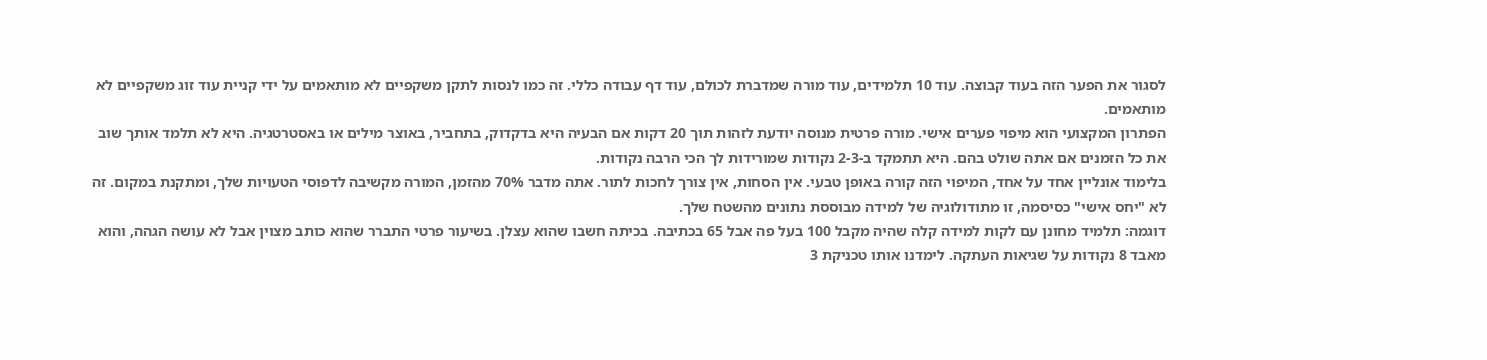לסגור את הפער הזה בעוד קבוצה. עוד 10 תלמידים, עוד מורה שמדברת לכולם, עוד דף עבודה כללי. זה כמו לנסות לתקן משקפיים לא מותאמים על ידי קניית עוד זוג משקפיים לא מותאמים.
הפתרון המקצועי הוא מיפוי פערים אישי. מורה פרטית מנוסה יודעת לזהות תוך 20 דקות אם הבעיה היא בדקדוק, בתחביר, באוצר מילים או באסטרטגיה. היא לא תלמד אותך שוב את כל הזמנים אם אתה שולט בהם. היא תתמקד ב-2-3 נקודות שמורידות לך הכי הרבה נקודות.
בלימוד אונליין אחד על אחד, המיפוי הזה קורה באופן טבעי. אין הסחות, אין צורך לחכות לתור. אתה מדבר 70% מהזמן, המורה מקשיבה לדפוסי הטעויות שלך, ומתקנת במקום. זה לא "יחס אישי" כסיסמה, זו מתודולוגיה של למידה מבוססת נתונים מהשטח שלך.
דוגמה: תלמיד מחונן עם לקות למידה קלה שהיה מקבל 100 בעל פה אבל 65 בכתיבה. בכיתה חשבו שהוא עצלן. בשיעור פרטי התברר שהוא כותב מצוין אבל לא עושה הגהה, והוא מאבד 8 נקודות על שגיאות העתקה. לימדנו אותו טכניקת 3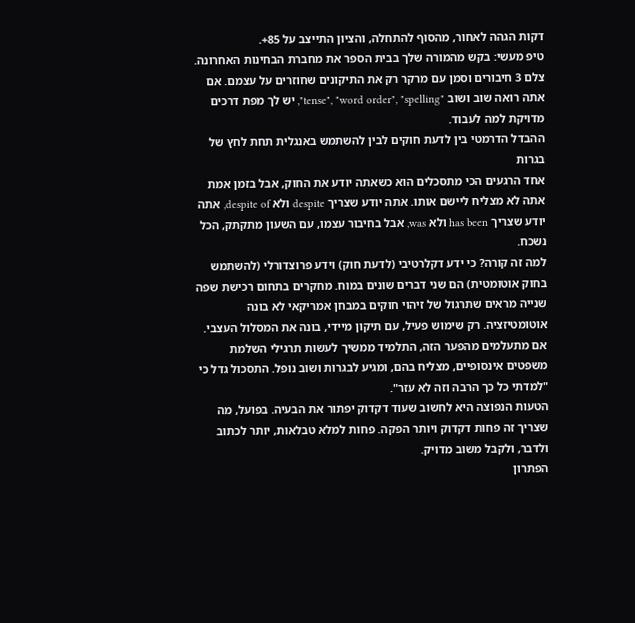דקות הגהה לאחור, מהסוף להתחלה, והציון התייצב על 85+.
טיפ מעשי: בקש מהמורה שלך בבית הספר את מחברת הבחינות האחרונה. צלם 3 חיבורים וסמן עם מרקר רק את התיקונים שחוזרים על עצמם. אם אתה רואה שוב ושוב "tense", "word order", "spelling", יש לך מפת דרכים מדויקת למה לעבוד.
ההבדל הדרמטי בין לדעת חוקים לבין להשתמש באנגלית תחת לחץ של בגרות
אחד הרגעים הכי מתסכלים הוא כשאתה יודע את החוק, אבל בזמן אמת אתה לא מצליח ליישם אותו. אתה יודע שצריך despite ולא despite of, אתה יודע שצריך has been ולא was, אבל בחיבור עצמו, עם השעון מתקתק, הכל נשכח.
למה זה קורה? כי ידע דקלרטיבי (לדעת חוק) וידע פרוצדורלי (להשתמש בחוק אוטומטית) הם שני דברים שונים במוח. מחקרים בתחום רכישת שפה שנייה מראים שתרגול של זיהוי חוקים במבחן אמריקאי לא בונה אוטומטיזציה. רק שימוש פעיל, עם תיקון מיידי, בונה את המסלול העצבי.
אם מתעלמים מהפער הזה, התלמיד ממשיך לעשות תרגילי השלמת משפטים אינסופיים, מצליח בהם, ומגיע לבגרות ושוב נופל. התסכול גדל כי "למדתי כל כך הרבה וזה לא עזר".
הטעות הנפוצה היא לחשוב שעוד דקדוק יפתור את הבעיה. בפועל, מה שצריך זה פחות דקדוק ויותר הפקה. פחות למלא טבלאות, יותר לכתוב ולדבר, ולקבל משוב מדויק.
הפתרון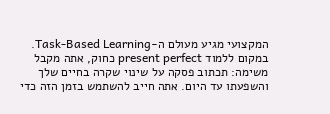המקצועי מגיע מעולם ה-Task-Based Learning. במקום ללמוד present perfect כחוק, אתה מקבל משימה: תכתוב פסקה על שינוי שקרה בחיים שלך והשפעתו עד היום. אתה חייב להשתמש בזמן הזה כדי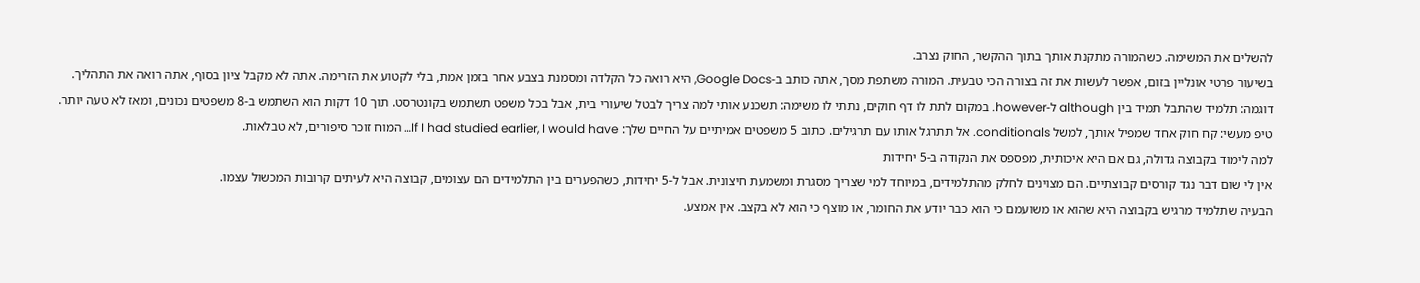להשלים את המשימה. כשהמורה מתקנת אותך בתוך ההקשר, החוק נצרב.
בשיעור פרטי אונליין בזום, אפשר לעשות את זה בצורה הכי טבעית. המורה משתפת מסך, אתה כותב ב-Google Docs, היא רואה כל הקלדה ומסמנת בצבע אחר בזמן אמת, בלי לקטוע את הזרימה. אתה לא מקבל ציון בסוף, אתה רואה את התהליך.
דוגמה: תלמיד שהתבל תמיד בין although ל-however. במקום לתת לו דף חוקים, נתתי לו משימה: תשכנע אותי למה צריך לבטל שיעורי בית, אבל בכל משפט תשתמש בקונטרסט. תוך 10 דקות הוא השתמש ב-8 משפטים נכונים, ומאז לא טעה יותר.
טיפ מעשי: קח חוק אחד שמפיל אותך, למשל conditionals. אל תתרגל אותו עם תרגילים. כתוב 5 משפטים אמיתיים על החיים שלך: If I had studied earlier, I would have… המוח זוכר סיפורים, לא טבלאות.
למה לימוד בקבוצה גדולה, גם אם היא איכותית, מפספס את הנקודה ב-5 יחידות
אין לי שום דבר נגד קורסים קבוצתיים. הם מצוינים לחלק מהתלמידים, במיוחד למי שצריך מסגרת ומשמעת חיצונית. אבל ל-5 יחידות, כשהפערים בין התלמידים הם עצומים, קבוצה היא לעיתים קרובות המכשול עצמו.
הבעיה שתלמיד מרגיש בקבוצה היא שהוא או משועמם כי הוא כבר יודע את החומר, או מוצף כי הוא לא בקצב. אין אמצע.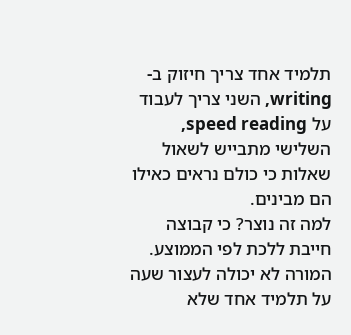תלמיד אחד צריך חיזוק ב-writing, השני צריך לעבוד על speed reading, השלישי מתבייש לשאול שאלות כי כולם נראים כאילו הם מבינים.
למה זה נוצר? כי קבוצה חייבת ללכת לפי הממוצע. המורה לא יכולה לעצור שעה על תלמיד אחד שלא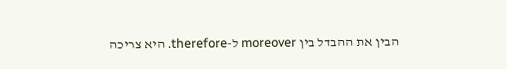הבין את ההבדל בין moreover ל-therefore. היא צריכה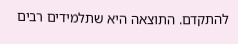להתקדם. התוצאה היא שתלמידים רבים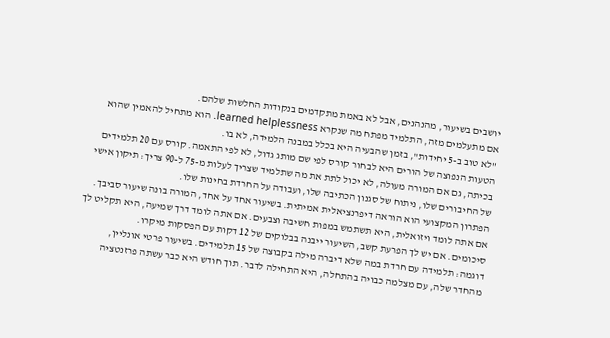יושבים בשיעור, מהנהנים, אבל לא באמת מתקדמים בנקודות החלשות שלהם.
אם מתעלמים מזה, התלמיד מפתח מה שנקרא learned helplessness. הוא מתחיל להאמין שהוא "לא טוב ב-5 יחידות", בזמן שהבעיה היא בכלל במבנה הלמידה, לא בו.
הטעות הנפוצה של הורים היא לבחור קורס לפי שם מותג גדול, לא לפי התאמה. קורס עם 20 תלמידים בכיתה, גם אם המורה מעולה, לא יכול לתת את מה שתלמיד שצריך לעלות מ-75 ל-90 צריך: תיקון אישי של החיבורים שלו, ניתוח של סגנון הכתיבה שלו, ועבודה על החרדת בחינות שלו.
הפתרון המקצועי הוא הוראה דיפרנציאלית אמיתית. בשיעור אחד על אחד, המורה בונה שיעור סביבך. אם אתה לומד ויזואלית, היא תשתמש במפות חשיבה וצבעים. אם אתה לומד דרך שמיעה, היא תקליט לך סיכומים. אם יש לך הפרעת קשב, השיעור ייבנה בבלוקים של 12 דקות עם הפסקות מיקרו.
דוגמה: תלמידה עם חרדת במה שלא דיברה מילה בקבוצה של 15 תלמידים. בשיעור פרטי אונליין, מהחדר שלה, עם מצלמה כבויה בהתחלה, היא התחילה לדבר. תוך חודש היא כבר עשתה פרזנטציה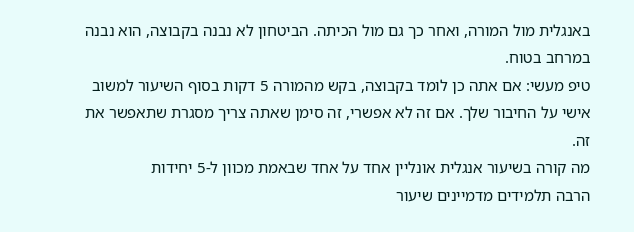באנגלית מול המורה, ואחר כך גם מול הכיתה. הביטחון לא נבנה בקבוצה, הוא נבנה במרחב בטוח.
טיפ מעשי: אם אתה כן לומד בקבוצה, בקש מהמורה 5 דקות בסוף השיעור למשוב אישי על החיבור שלך. אם זה לא אפשרי, זה סימן שאתה צריך מסגרת שתאפשר את זה.
מה קורה בשיעור אנגלית אונליין אחד על אחד שבאמת מכוון ל-5 יחידות
הרבה תלמידים מדמיינים שיעור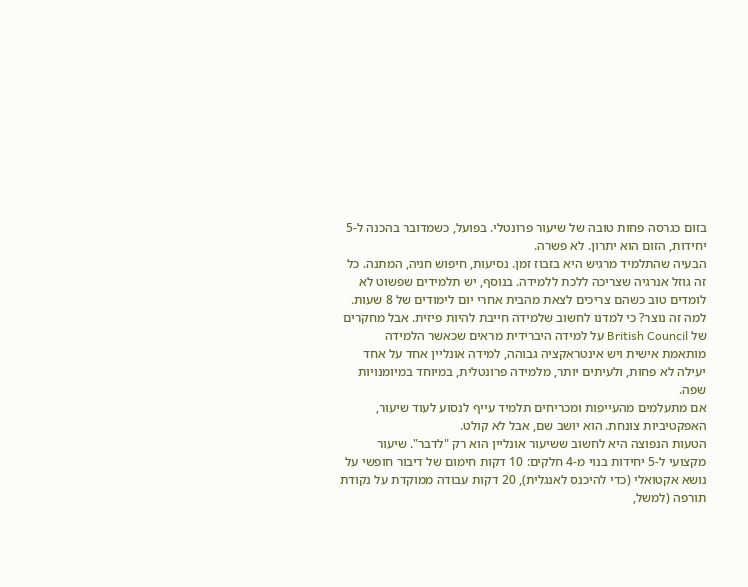בזום כגרסה פחות טובה של שיעור פרונטלי. בפועל, כשמדובר בהכנה ל-5 יחידות, הזום הוא יתרון. לא פשרה.
הבעיה שהתלמיד מרגיש היא בזבוז זמן. נסיעות, חיפוש חניה, המתנה. כל זה גוזל אנרגיה שצריכה ללכת ללמידה. בנוסף, יש תלמידים שפשוט לא לומדים טוב כשהם צריכים לצאת מהבית אחרי יום לימודים של 8 שעות.
למה זה נוצר? כי למדנו לחשוב שלמידה חייבת להיות פיזית. אבל מחקרים של British Council על למידה היברידית מראים שכאשר הלמידה מותאמת אישית ויש אינטראקציה גבוהה, למידה אונליין אחד על אחד יעילה לא פחות, ולעיתים יותר, מלמידה פרונטלית, במיוחד במיומנויות שפה.
אם מתעלמים מהעייפות ומכריחים תלמיד עייף לנסוע לעוד שיעור, האפקטיביות צונחת. הוא יושב שם, אבל לא קולט.
הטעות הנפוצה היא לחשוב ששיעור אונליין הוא רק "לדבר". שיעור מקצועי ל-5 יחידות בנוי מ-4 חלקים: 10 דקות חימום של דיבור חופשי על נושא אקטואלי (כדי להיכנס לאנגלית), 20 דקות עבודה ממוקדת על נקודת תורפה (למשל,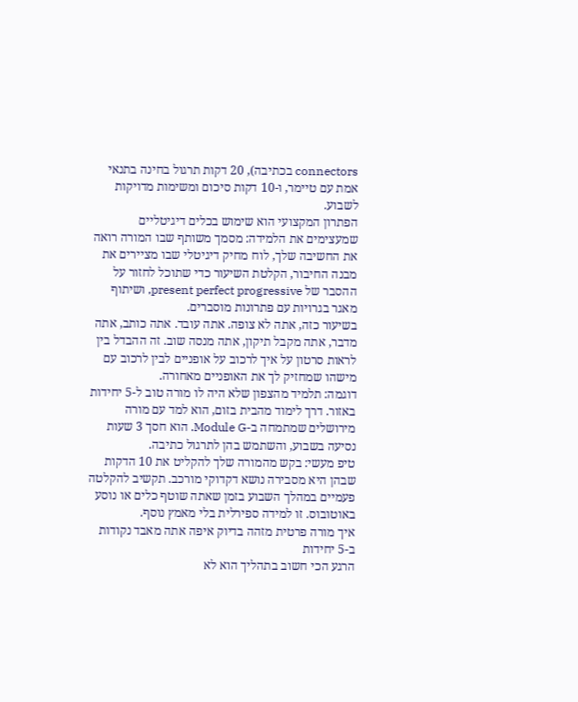connectors בכתיבה), 20 דקות תרגול בחינה בתנאי אמת עם טיימר, ו-10 דקות סיכום ומשימות מדויקות לשבוע.
הפתרון המקצועי הוא שימוש בכלים דיגיטליים שמעצימים את הלמידה: מסמך משותף שבו המורה רואה את החשיבה שלך, לוח מחיק דיגיטלי שבו מציירים את מבנה החיבור, הקלטת השיעור כדי שתוכל לחזור על ההסבר של present perfect progressive, ושיתוף מאגר בגרויות עם פתרונות מוסברים.
בשיעור כזה, אתה לא צופה. אתה עובד. אתה כותב, אתה מדבר, אתה מקבל תיקון, אתה מנסה שוב. זה ההבדל בין לראות סרטון על איך לרכוב על אופניים לבין לרכוב עם מישהו שמחזיק לך את האופניים מאחורה.
דוגמה: תלמיד מהצפון שלא היה לו מורה טוב ל-5 יחידות באזור. דרך לימוד מהבית בזום, הוא למד עם מורה מירושלים שמתמחה ב-Module G. הוא חסך 3 שעות נסיעה בשבוע, והשתמש בהן לתרגול כתיבה.
טיפ מעשי: בקש מהמורה שלך להקליט את 10 הדקות שבהן היא מסבירה נושא דקדוקי מורכב. תקשיב להקלטה פעמיים במהלך השבוע בזמן שאתה שוטף כלים או נוסע באוטובוס. זו למידה ספירלית בלי מאמץ נוסף.
איך מורה פרטית מזהה בדיוק איפה אתה מאבד נקודות ב-5 יחידות
הרגע הכי חשוב בתהליך הוא לא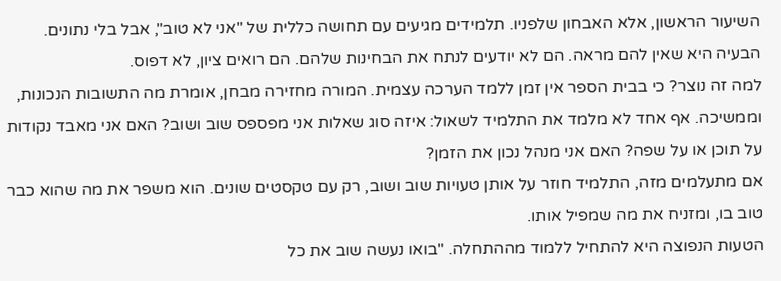השיעור הראשון, אלא האבחון שלפניו. תלמידים מגיעים עם תחושה כללית של "אני לא טוב", אבל בלי נתונים.
הבעיה היא שאין להם מראה. הם לא יודעים לנתח את הבחינות שלהם. הם רואים ציון, לא דפוס.
למה זה נוצר? כי בבית הספר אין זמן ללמד הערכה עצמית. המורה מחזירה מבחן, אומרת מה התשובות הנכונות, וממשיכה. אף אחד לא מלמד את התלמיד לשאול: איזה סוג שאלות אני מפספס שוב ושוב? האם אני מאבד נקודות על תוכן או על שפה? האם אני מנהל נכון את הזמן?
אם מתעלמים מזה, התלמיד חוזר על אותן טעויות שוב ושוב, רק עם טקסטים שונים. הוא משפר את מה שהוא כבר טוב בו, ומזניח את מה שמפיל אותו.
הטעות הנפוצה היא להתחיל ללמוד מההתחלה. "בואו נעשה שוב את כל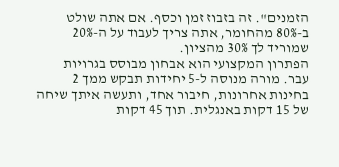הזמנים". זה בזבוז זמן וכסף. אם אתה שולט ב-80% מהחומר, אתה צריך לעבוד על ה-20% שמוריד לך 30% מהציון.
הפתרון המקצועי הוא אבחון מבוסס בגרויות עבר. מורה מנוסה ל-5 יחידות תבקש ממך 2 בחינות אחרונות, חיבור אחד, ותעשה איתך שיחה של 15 דקות באנגלית. תוך 45 דקות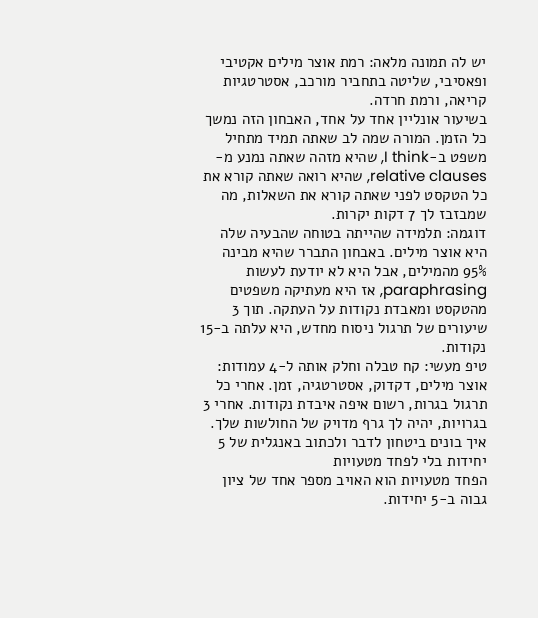יש לה תמונה מלאה: רמת אוצר מילים אקטיבי ופאסיבי, שליטה בתחביר מורכב, אסטרטגיות קריאה, ורמת חרדה.
בשיעור אונליין אחד על אחד, האבחון הזה נמשך כל הזמן. המורה שמה לב שאתה תמיד מתחיל משפט ב-I think, שהיא מזהה שאתה נמנע מ-relative clauses, שהיא רואה שאתה קורא את כל הטקסט לפני שאתה קורא את השאלות, מה שמבזבז לך 7 דקות יקרות.
דוגמה: תלמידה שהייתה בטוחה שהבעיה שלה היא אוצר מילים. באבחון התברר שהיא מבינה 95% מהמילים, אבל היא לא יודעת לעשות paraphrasing, אז היא מעתיקה משפטים מהטקסט ומאבדת נקודות על העתקה. תוך 3 שיעורים של תרגול ניסוח מחדש, היא עלתה ב-15 נקודות.
טיפ מעשי: קח טבלה וחלק אותה ל-4 עמודות: אוצר מילים, דקדוק, אסטרטגיה, זמן. אחרי כל תרגול בגרות, רשום איפה איבדת נקודות. אחרי 3 בגרויות, יהיה לך גרף מדויק של החולשות שלך.
איך בונים ביטחון לדבר ולכתוב באנגלית של 5 יחידות בלי לפחד מטעויות
הפחד מטעויות הוא האויב מספר אחד של ציון גבוה ב-5 יחידות.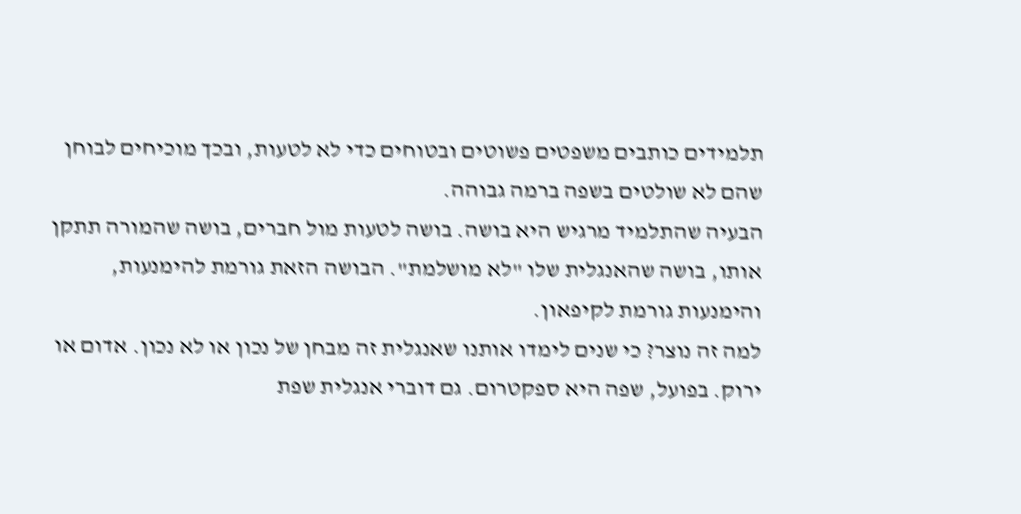תלמידים כותבים משפטים פשוטים ובטוחים כדי לא לטעות, ובכך מוכיחים לבוחן שהם לא שולטים בשפה ברמה גבוהה.
הבעיה שהתלמיד מרגיש היא בושה. בושה לטעות מול חברים, בושה שהמורה תתקן אותו, בושה שהאנגלית שלו "לא מושלמת". הבושה הזאת גורמת להימנעות, והימנעות גורמת לקיפאון.
למה זה נוצר? כי שנים לימדו אותנו שאנגלית זה מבחן של נכון או לא נכון. אדום או ירוק. בפועל, שפה היא ספקטרום. גם דוברי אנגלית שפת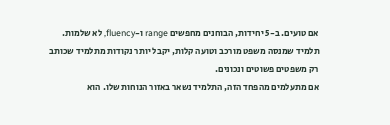אם טועים. ב-5 יחידות, הבוחנים מחפשים range ו-fluency, לא שלמות. תלמיד שמנסה משפט מורכב וטועה קלות, יקבל יותר נקודות מתלמיד שכותב רק משפטים פשוטים ונכונים.
אם מתעלמים מהפחד הזה, התלמיד נשאר באזור הנוחות שלו. הוא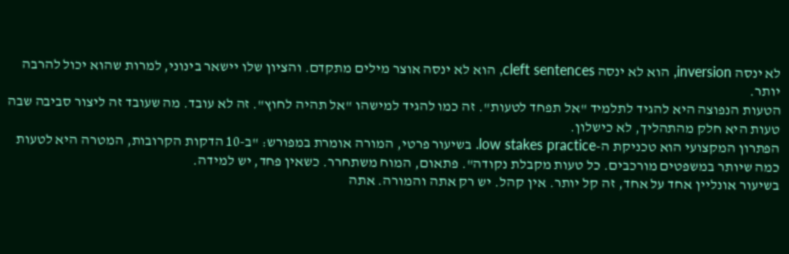לא ינסה inversion, הוא לא ינסה cleft sentences, הוא לא ינסה אוצר מילים מתקדם. והציון שלו יישאר בינוני, למרות שהוא יכול להרבה יותר.
הטעות הנפוצה היא להגיד לתלמיד "אל תפחד לטעות". זה כמו להגיד למישהו "אל תהיה לחוץ". זה לא עובד. מה שעובד זה ליצור סביבה שבה טעות היא חלק מהתהליך, לא כישלון.
הפתרון המקצועי הוא טכניקת ה-low stakes practice. בשיעור פרטי, המורה אומרת במפורש: "ב-10 הדקות הקרובות, המטרה היא לטעות כמה שיותר במשפטים מורכבים. כל טעות מקבלת נקודה". פתאום, המוח משתחרר. כשאין פחד, יש למידה.
בשיעור אונליין אחד על אחד, זה קל יותר. אין קהל. יש רק אתה והמורה. אתה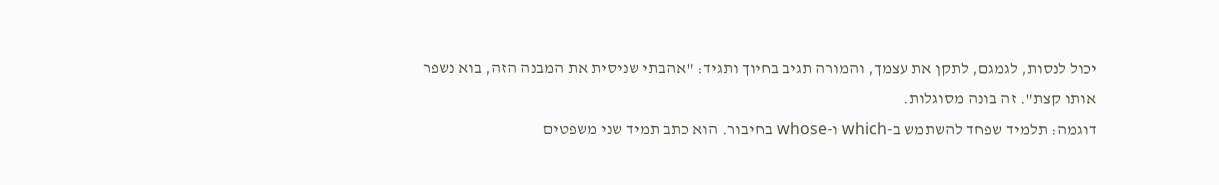יכול לנסות, לגמגם, לתקן את עצמך, והמורה תגיב בחיוך ותגיד: "אהבתי שניסית את המבנה הזה, בוא נשפר אותו קצת". זה בונה מסוגלות.
דוגמה: תלמיד שפחד להשתמש ב-which ו-whose בחיבור. הוא כתב תמיד שני משפטים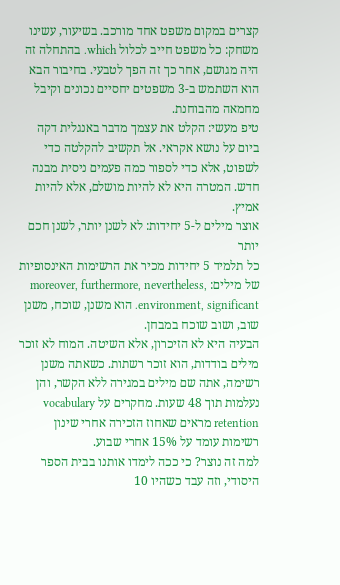קצרים במקום משפט אחד מורכב. בשיעור, עשינו משחק: כל משפט חייב לכלול which. בהתחלה זה היה מגושם, אחר כך זה הפך לטבעי. בחיבור הבא הוא השתמש ב-3 משפטים יחסיים נכונים וקיבל מחמאה מהבוחנת.
טיפ מעשי: הקלט את עצמך מדבר באנגלית דקה ביום על נושא אקראי. אל תקשיב להקלטה כדי לשפוט, אלא כדי לספור כמה פעמים ניסית מבנה חדש. המטרה היא לא להיות מושלם, אלא להיות אמיץ.
אוצר מילים ל-5 יחידות: לא לשנן יותר, לשנן חכם יותר
כל תלמיד 5 יחידות מכיר את הרשימות האינסופיות של מילים: moreover, furthermore, nevertheless, environment, significant. הוא משנן, שוכח, משנן שוב, ושוב שוכח במבחן.
הבעיה היא לא הזיכרון, אלא השיטה. המוח לא זוכר מילים בודדות, הוא זוכר רשתות. כשאתה משנן רשימה, אתה שם מילים במגירה ללא הקשר, והן נעלמות תוך 48 שעות. מחקרים על vocabulary retention מראים שאחוז הזכירה אחרי שינון רשימות עומד על 15% אחרי שבוע.
למה זה נוצר? כי ככה לימדו אותנו בבית הספר היסודי, וזה עבד כשהיו 10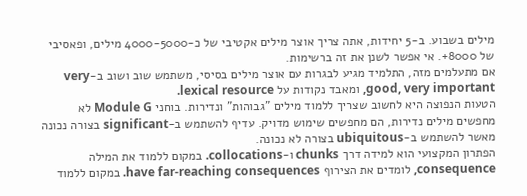מילים בשבוע. ב-5 יחידות, אתה צריך אוצר מילים אקטיבי של כ-4000-5000 מילים, ופאסיבי של 8000+. אי אפשר לשנן את זה ברשימות.
אם מתעלמים מזה, התלמיד מגיע לבגרות עם אוצר מילים בסיסי, משתמש שוב ושוב ב-very good, very important, ומאבד נקודות על lexical resource.
הטעות הנפוצה היא לחשוב שצריך ללמוד מילים "גבוהות" ונדירות. בוחני Module G לא מחפשים מילים נדירות, הם מחפשים שימוש מדויק. עדיף להשתמש ב-significant בצורה נכונה מאשר להשתמש ב-ubiquitous בצורה לא נכונה.
הפתרון המקצועי הוא למידה דרך chunks ו-collocations. במקום ללמוד את המילה consequence, לומדים את הצירוף have far-reaching consequences. במקום ללמוד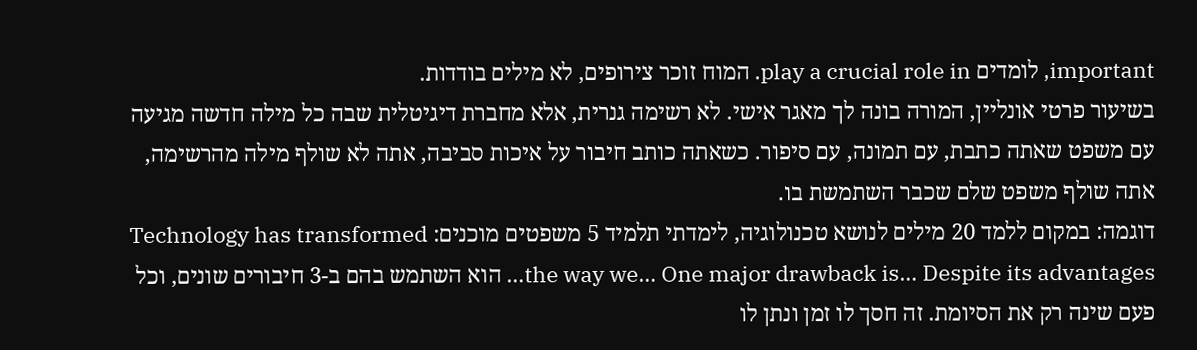important, לומדים play a crucial role in. המוח זוכר צירופים, לא מילים בודדות.
בשיעור פרטי אונליין, המורה בונה לך מאגר אישי. לא רשימה גנרית, אלא מחברת דיגיטלית שבה כל מילה חדשה מגיעה עם משפט שאתה כתבת, עם תמונה, עם סיפור. כשאתה כותב חיבור על איכות סביבה, אתה לא שולף מילה מהרשימה, אתה שולף משפט שלם שכבר השתמשת בו.
דוגמה: במקום ללמד 20 מילים לנושא טכנולוגיה, לימדתי תלמיד 5 משפטים מוכנים: Technology has transformed the way we… One major drawback is… Despite its advantages… הוא השתמש בהם ב-3 חיבורים שונים, וכל פעם שינה רק את הסיומת. זה חסך לו זמן ונתן לו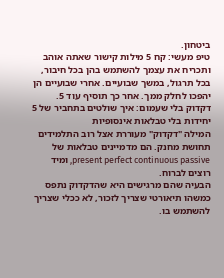ביטחון.
טיפ מעשי: קח 5 מילות קישור שאתה אוהב ותכריח את עצמך להשתמש בהן בכל חיבור, בכל תרגול, במשך שבועיים. אחרי שבועיים הן יהפכו לחלק ממך. אחר כך תוסיף עוד 5.
דקדוק בלי שעמום: איך שולטים בתחביר של 5 יחידות בלי טבלאות אינסופיות
המילה "דקדוק" מעוררת אצל רוב התלמידים תחושת מחנק. הם מדמיינים טבלאות של present perfect continuous passive, ומיד רוצים לברוח.
הבעיה שהם מרגישים היא שהדקדוק נתפס כמשהו תיאורטי שצריך לזכור, לא ככלי שצריך להשתמש בו.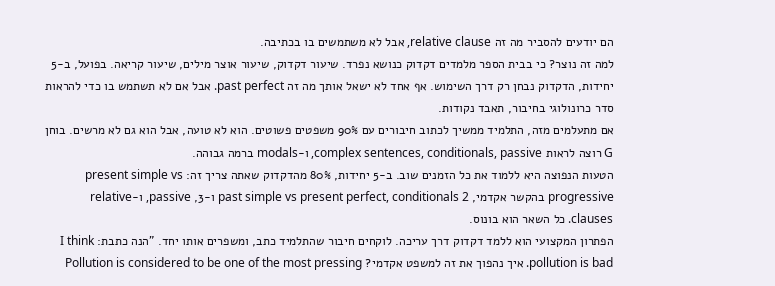הם יודעים להסביר מה זה relative clause, אבל לא משתמשים בו בכתיבה.
למה זה נוצר? כי בבית הספר מלמדים דקדוק כנושא נפרד. שיעור דקדוק, שיעור אוצר מילים, שיעור קריאה. בפועל, ב-5 יחידות, הדקדוק נבחן רק דרך השימוש. אף אחד לא ישאל אותך מה זה past perfect. אבל אם לא תשתמש בו כדי להראות סדר כרונולוגי בחיבור, תאבד נקודות.
אם מתעלמים מזה, התלמיד ממשיך לכתוב חיבורים עם 90% משפטים פשוטים. הוא לא טועה, אבל הוא גם לא מרשים. בוחן G רוצה לראות complex sentences, conditionals, passive, ו-modals ברמה גבוהה.
הטעות הנפוצה היא ללמוד את כל הזמנים שוב. ב-5 יחידות, 80% מהדקדוק שאתה צריך זה: present simple vs progressive בהקשר אקדמי, past simple vs present perfect, conditionals 2 ו-3, passive, ו-relative clauses. כל השאר הוא בונוס.
הפתרון המקצועי הוא ללמד דקדוק דרך עריכה. לוקחים חיבור שהתלמיד כתב, ומשפרים אותו יחד. "הנה כתבת: I think pollution is bad. איך נהפוך את זה למשפט אקדמי? Pollution is considered to be one of the most pressing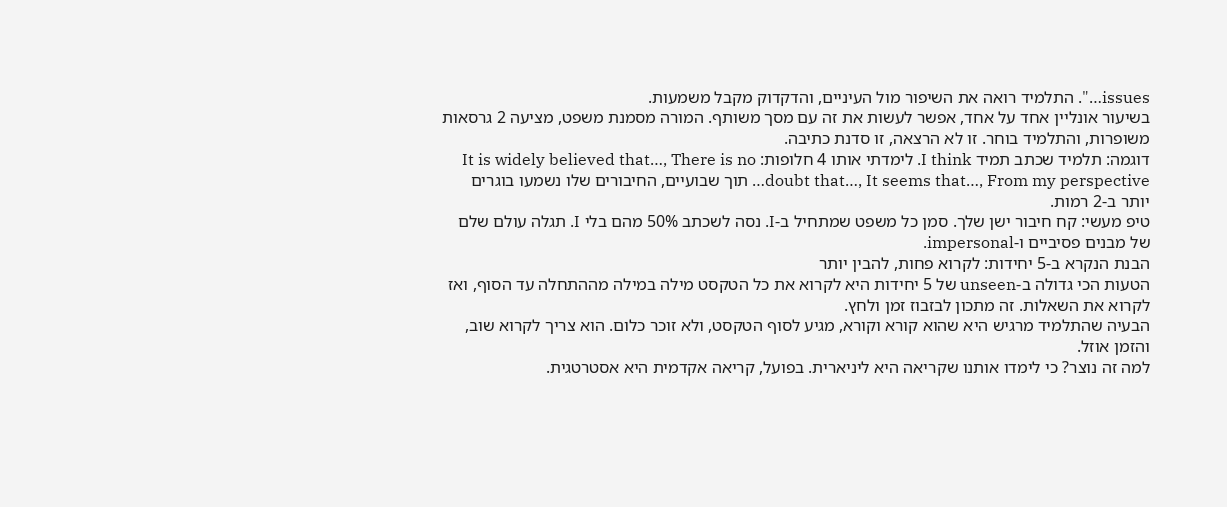issues…". התלמיד רואה את השיפור מול העיניים, והדקדוק מקבל משמעות.
בשיעור אונליין אחד על אחד, אפשר לעשות את זה עם מסך משותף. המורה מסמנת משפט, מציעה 2 גרסאות משופרות, והתלמיד בוחר. זו לא הרצאה, זו סדנת כתיבה.
דוגמה: תלמיד שכתב תמיד I think. לימדתי אותו 4 חלופות: It is widely believed that…, There is no doubt that…, It seems that…, From my perspective… תוך שבועיים, החיבורים שלו נשמעו בוגרים יותר ב-2 רמות.
טיפ מעשי: קח חיבור ישן שלך. סמן כל משפט שמתחיל ב-I. נסה לשכתב 50% מהם בלי I. תגלה עולם שלם של מבנים פסיביים ו-impersonal.
הבנת הנקרא ב-5 יחידות: לקרוא פחות, להבין יותר
הטעות הכי גדולה ב-unseen של 5 יחידות היא לקרוא את כל הטקסט מילה במילה מההתחלה עד הסוף, ואז לקרוא את השאלות. זה מתכון לבזבוז זמן ולחץ.
הבעיה שהתלמיד מרגיש היא שהוא קורא וקורא, מגיע לסוף הטקסט, ולא זוכר כלום. הוא צריך לקרוא שוב, והזמן אוזל.
למה זה נוצר? כי לימדו אותנו שקריאה היא ליניארית. בפועל, קריאה אקדמית היא אסטרטגית.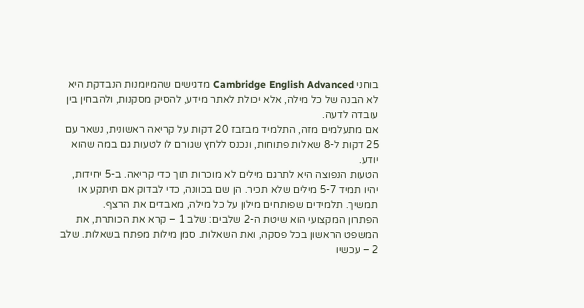בוחני Cambridge English Advanced מדגישים שהמיומנות הנבדקת היא לא הבנה של כל מילה, אלא יכולת לאתר מידע, להסיק מסקנות, ולהבחין בין עובדה לדעה.
אם מתעלמים מזה, התלמיד מבזבז 20 דקות על קריאה ראשונית, נשאר עם 25 דקות ל-8 שאלות פתוחות, ונכנס ללחץ שגורם לו לטעות גם במה שהוא יודע.
הטעות הנפוצה היא לתרגם מילים לא מוכרות תוך כדי קריאה. ב-5 יחידות, יהיו תמיד 5-7 מילים שלא תכיר. הן שם בכוונה, כדי לבדוק אם תיתקע או תמשיך. תלמידים שפותחים מילון על כל מילה, מאבדים את הרצף.
הפתרון המקצועי הוא שיטת ה-2 שלבים: שלב 1 – קרא את הכותרת, את המשפט הראשון בכל פסקה, ואת השאלות. סמן מילות מפתח בשאלות. שלב 2 – עכשיו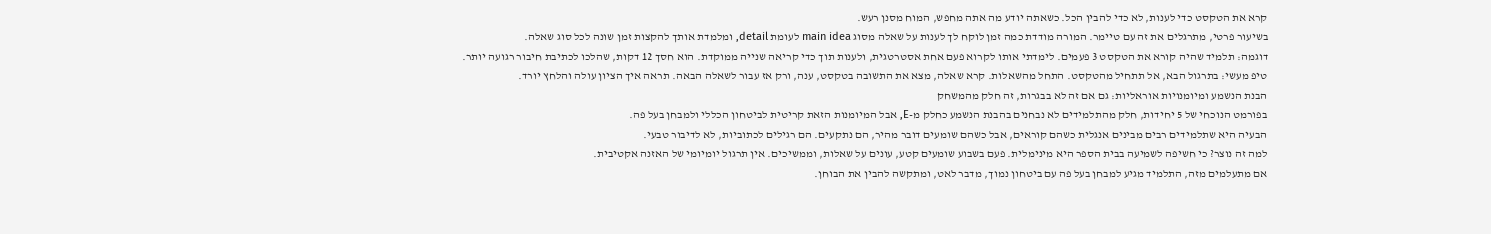קרא את הטקסט כדי לענות, לא כדי להבין הכל. כשאתה יודע מה אתה מחפש, המוח מסנן רעש.
בשיעור פרטי, מתרגלים את זה עם טיימר. המורה מודדת כמה זמן לוקח לך לענות על שאלה מסוג main idea לעומת detail, ומלמדת אותך להקצות זמן שונה לכל סוג שאלה.
דוגמה: תלמיד שהיה קורא את הטקסט 3 פעמים. לימדתי אותו לקרוא פעם אחת אסטרטגית, ולענות תוך כדי קריאה שנייה ממוקדת. הוא חסך 12 דקות, שהלכו לכתיבת חיבור רגועה יותר.
טיפ מעשי: בתרגול הבא, אל תתחיל מהטקסט. התחל מהשאלות. קרא שאלה, מצא את התשובה בטקסט, ענה, ורק אז עבור לשאלה הבאה. תראה איך הציון עולה והלחץ יורד.
הבנת הנשמע ומיומנויות אוראליות: גם אם זה לא בבגרות, זה חלק מהמשחק
בפורמט הנוכחי של 5 יחידות, חלק מהתלמידים לא נבחנים בהבנת הנשמע כחלק מ-E, אבל המיומנות הזאת קריטית לביטחון הכללי ולמבחן בעל פה.
הבעיה היא שתלמידים רבים מבינים אנגלית כשהם קוראים, אבל כשהם שומעים דובר מהיר, הם נתקעים. הם רגילים לכתוביות, לא לדיבור טבעי.
למה זה נוצר? כי חשיפה לשמיעה בבית הספר היא מינימלית. פעם בשבוע שומעים קטע, עונים על שאלות, וממשיכים. אין תרגול יומיומי של האזנה אקטיבית.
אם מתעלמים מזה, התלמיד מגיע למבחן בעל פה עם ביטחון נמוך, מדבר לאט, ומתקשה להבין את הבוחן.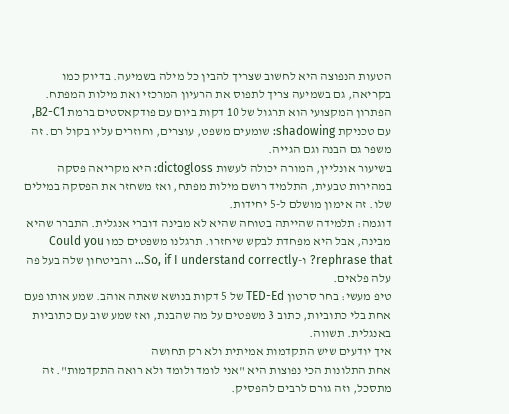הטעות הנפוצה היא לחשוב שצריך להבין כל מילה בשמיעה. בדיוק כמו בקריאה, גם בשמיעה צריך לתפוס את הרעיון המרכזי ואת מילות המפתח.
הפתרון המקצועי הוא תרגול של 10 דקות ביום עם פודקאסטים ברמת B2-C1, עם טכניקת shadowing: שומעים משפט, עוצרים, וחוזרים עליו בקול רם. זה משפר גם הבנה וגם הגייה.
בשיעור אונליין, המורה יכולה לעשות dictogloss: היא מקריאה פסקה במהירות טבעית, התלמיד רושם מילות מפתח, ואז משחזר את הפסקה במילים שלו. זה אימון מושלם ל-5 יחידות.
דוגמה: תלמידה שהייתה בטוחה שהיא לא מבינה דוברי אנגלית. התברר שהיא מבינה, אבל היא מפחדת לבקש שיחזרו. תרגלנו משפטים כמו Could you rephrase that? ו-So, if I understand correctly… והביטחון שלה בעל פה עלה פלאים.
טיפ מעשי: בחר סרטון TED-Ed של 5 דקות בנושא שאתה אוהב. שמע אותו פעם אחת בלי כתוביות, כתוב 3 משפטים על מה שהבנת, ואז שמע שוב עם כתוביות באנגלית. תשווה.
איך יודעים שיש התקדמות אמיתית ולא רק תחושה
אחת התלונות הכי נפוצות היא "אני לומד ולומד ולא רואה התקדמות". זה מתסכל, וזה גורם לרבים להפסיק.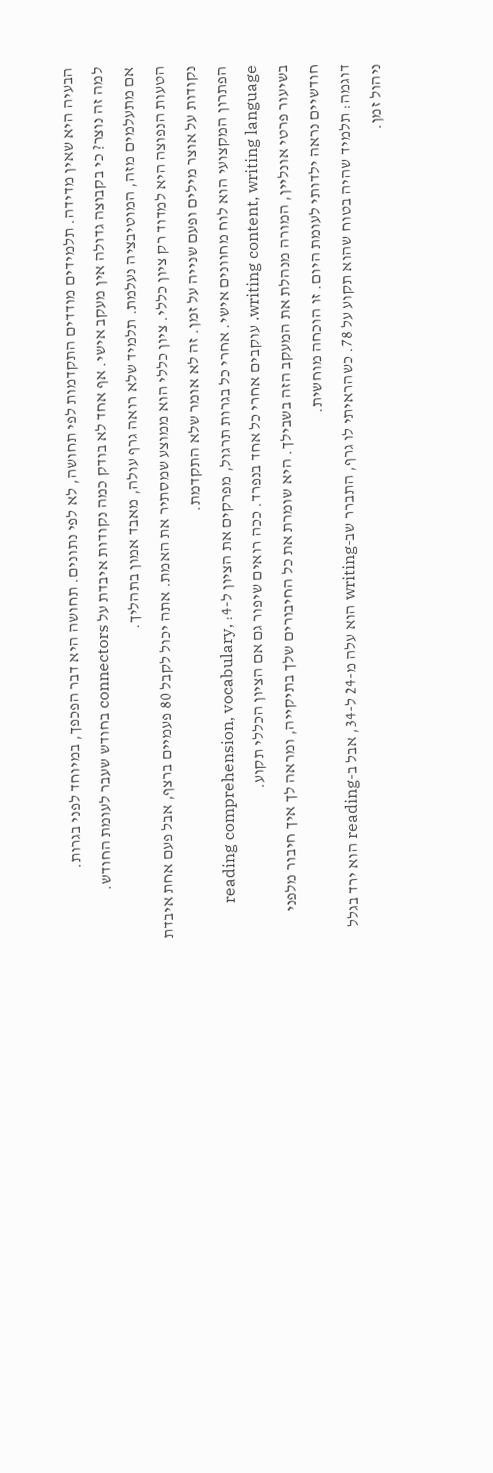הבעיה היא שאין מדידה. תלמידים מודדים התקדמות לפי תחושה, לא לפי נתונים. תחושה היא דבר הפכפך, במיוחד לפני בגרות.
למה זה נוצר? כי בקבוצה גדולה אין מעקב אישי. אף אחד לא בודק כמה נקודות איבדת על connectors בחודש שעבר לעומת החודש.
אם מתעלמים מזה, המוטיבציה נעלמת. תלמיד שלא רואה גרף עולה, מאבד אמון בתהליך.
הטעות הנפוצה היא למדוד רק ציון כללי. ציון כללי הוא ממוצע שמסתיר את האמת. אתה יכול לקבל 80 פעמיים ברצף, אבל פעם אחת איבדת נקודות על אוצר מילים ופעם שנייה על זמן. זה לא אומר שלא התקדמת.
הפתרון המקצועי הוא לוח מחוונים אישי. אחרי כל בגרות תרגול, מפרקים את הציון ל-4: reading comprehension, vocabulary, writing content, writing language. עוקבים אחרי כל אחד בנפרד. ככה רואים שיפור גם אם הציון הכללי תקוע.
בשיעור פרטי אונליין, המורה מנהלת את המעקב הזה בשבילך. היא שומרת את כל החיבורים שלך בתיקייה, ומראה לך איך חיבור מלפני חודשיים נראה ילדותי לעומת היום. זו הוכחה מוחשית.
דוגמה: תלמיד שהיה בטוח שהוא תקוע על 78. כשהראיתי לו גרף, התברר שב-writing הוא עלה מ-24 ל-34, אבל ב-reading הוא ירד בגלל ניהול זמן.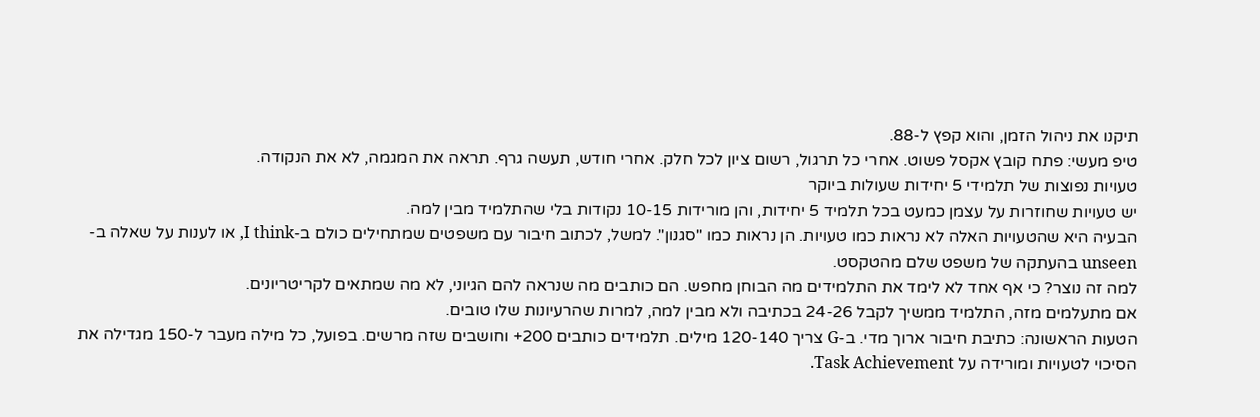תיקנו את ניהול הזמן, והוא קפץ ל-88.
טיפ מעשי: פתח קובץ אקסל פשוט. אחרי כל תרגול, רשום ציון לכל חלק. אחרי חודש, תעשה גרף. תראה את המגמה, לא את הנקודה.
טעויות נפוצות של תלמידי 5 יחידות שעולות ביוקר
יש טעויות שחוזרות על עצמן כמעט בכל תלמיד 5 יחידות, והן מורידות 10-15 נקודות בלי שהתלמיד מבין למה.
הבעיה היא שהטעויות האלה לא נראות כמו טעויות. הן נראות כמו "סגנון". למשל, לכתוב חיבור עם משפטים שמתחילים כולם ב-I think, או לענות על שאלה ב-unseen בהעתקה של משפט שלם מהטקסט.
למה זה נוצר? כי אף אחד לא לימד את התלמידים מה הבוחן מחפש. הם כותבים מה שנראה להם הגיוני, לא מה שמתאים לקריטריונים.
אם מתעלמים מזה, התלמיד ממשיך לקבל 24-26 בכתיבה ולא מבין למה, למרות שהרעיונות שלו טובים.
הטעות הראשונה: כתיבת חיבור ארוך מדי. ב-G צריך 120-140 מילים. תלמידים כותבים 200+ וחושבים שזה מרשים. בפועל, כל מילה מעבר ל-150 מגדילה את הסיכוי לטעויות ומורידה על Task Achievement.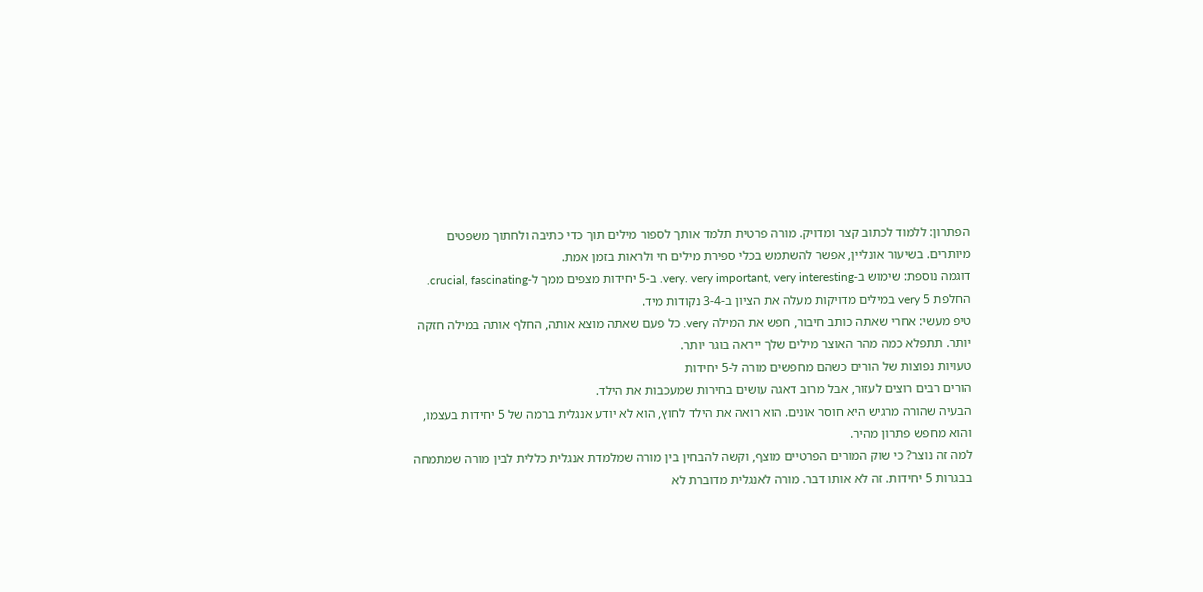הפתרון: ללמוד לכתוב קצר ומדויק. מורה פרטית תלמד אותך לספור מילים תוך כדי כתיבה ולחתוך משפטים מיותרים. בשיעור אונליין, אפשר להשתמש בכלי ספירת מילים חי ולראות בזמן אמת.
דוגמה נוספת: שימוש ב-very. very important, very interesting. ב-5 יחידות מצפים ממך ל-crucial, fascinating. החלפת 5 very במילים מדויקות מעלה את הציון ב-3-4 נקודות מיד.
טיפ מעשי: אחרי שאתה כותב חיבור, חפש את המילה very. כל פעם שאתה מוצא אותה, החלף אותה במילה חזקה יותר. תתפלא כמה מהר האוצר מילים שלך ייראה בוגר יותר.
טעויות נפוצות של הורים כשהם מחפשים מורה ל-5 יחידות
הורים רבים רוצים לעזור, אבל מרוב דאגה עושים בחירות שמעכבות את הילד.
הבעיה שהורה מרגיש היא חוסר אונים. הוא רואה את הילד לחוץ, הוא לא יודע אנגלית ברמה של 5 יחידות בעצמו, והוא מחפש פתרון מהיר.
למה זה נוצר? כי שוק המורים הפרטיים מוצף, וקשה להבחין בין מורה שמלמדת אנגלית כללית לבין מורה שמתמחה בבגרות 5 יחידות. זה לא אותו דבר. מורה לאנגלית מדוברת לא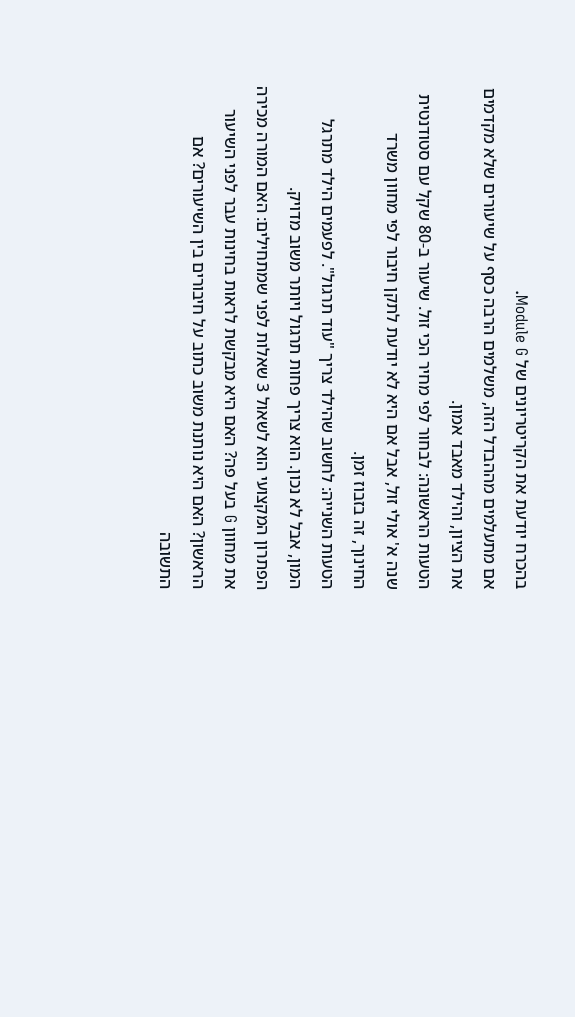בהכרח יודעת את הקריטריונים של Module G.
אם מתעלמים מההבדל הזה, משלמים הרבה כסף על שיעורים שלא מקדמים את הציון, והילד מאבד אמון.
הטעות הראשונה: לבחור לפי מחיר הכי זול. שיעור ב-80 שקל עם סטודנטית שנה א' אולי זול, אבל אם היא לא יודעת לתקן חיבור לפי מחוון משרד החינוך, זה בזבוז זמן.
הטעות השנייה: לחשוב שהילד צריך "עוד תרגול". לפעמים הילד מתרגל המון, אבל לא נכון. הוא צריך פחות תרגול ויותר משוב מדויק.
הפתרון המקצועי הוא לשאול 3 שאלות לפני שמתחילים: האם המורה מכירה את מחוון G בעל פה? האם היא מבקשת לראות בחינות עבר לפני השיעור הראשון? האם היא נותנת משוב כתוב על חיבורים בין השיעורים? אם התשובה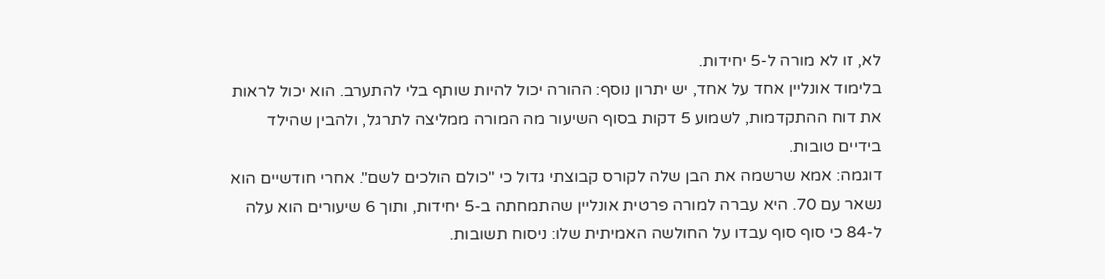לא, זו לא מורה ל-5 יחידות.
בלימוד אונליין אחד על אחד, יש יתרון נוסף: ההורה יכול להיות שותף בלי להתערב. הוא יכול לראות את דוח ההתקדמות, לשמוע 5 דקות בסוף השיעור מה המורה ממליצה לתרגל, ולהבין שהילד בידיים טובות.
דוגמה: אמא שרשמה את הבן שלה לקורס קבוצתי גדול כי "כולם הולכים לשם". אחרי חודשיים הוא נשאר עם 70. היא עברה למורה פרטית אונליין שהתמחתה ב-5 יחידות, ותוך 6 שיעורים הוא עלה ל-84 כי סוף סוף עבדו על החולשה האמיתית שלו: ניסוח תשובות.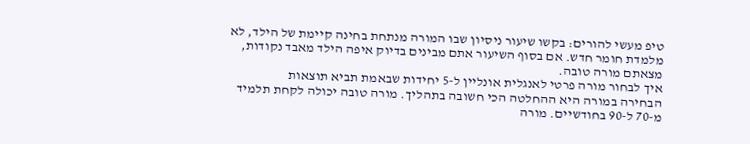טיפ מעשי להורים: בקשו שיעור ניסיון שבו המורה מנתחת בחינה קיימת של הילד, לא מלמדת חומר חדש. אם בסוף השיעור אתם מבינים בדיוק איפה הילד מאבד נקודות, מצאתם מורה טובה.
איך לבחור מורה פרטי לאנגלית אונליין ל-5 יחידות שבאמת תביא תוצאות
הבחירה במורה היא ההחלטה הכי חשובה בתהליך. מורה טובה יכולה לקחת תלמיד מ-70 ל-90 בחודשיים. מורה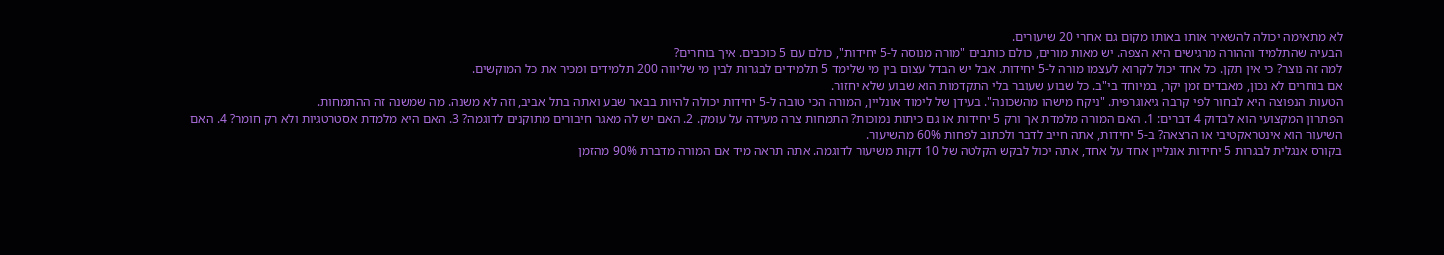לא מתאימה יכולה להשאיר אותו באותו מקום גם אחרי 20 שיעורים.
הבעיה שהתלמיד וההורה מרגישים היא הצפה. יש מאות מורים, כולם כותבים "מורה מנוסה ל-5 יחידות", כולם עם 5 כוכבים. איך בוחרים?
למה זה נוצר? כי אין תקן. כל אחד יכול לקרוא לעצמו מורה ל-5 יחידות. אבל יש הבדל עצום בין מי שלימד 5 תלמידים לבגרות לבין מי שליווה 200 תלמידים ומכיר את כל המוקשים.
אם בוחרים לא נכון, מאבדים זמן יקר, במיוחד בי"ב. כל שבוע שעובר בלי התקדמות הוא שבוע שלא יחזור.
הטעות הנפוצה היא לבחור לפי קרבה גיאוגרפית. "ניקח מישהו מהשכונה". בעידן של לימוד אונליין, המורה הכי טובה ל-5 יחידות יכולה להיות בבאר שבע ואתה בתל אביב, וזה לא משנה. מה שמשנה זה ההתמחות.
הפתרון המקצועי הוא לבדוק 4 דברים: 1. האם המורה מלמדת אך ורק 5 יחידות או גם כיתות נמוכות? התמחות צרה מעידה על עומק. 2. האם יש לה מאגר חיבורים מתוקנים לדוגמה? 3. האם היא מלמדת אסטרטגיות ולא רק חומר? 4. האם השיעור הוא אינטראקטיבי או הרצאה? ב-5 יחידות, אתה חייב לדבר ולכתוב לפחות 60% מהשיעור.
בקורס אנגלית לבגרות 5 יחידות אונליין אחד על אחד, אתה יכול לבקש הקלטה של 10 דקות משיעור לדוגמה. אתה תראה מיד אם המורה מדברת 90% מהזמן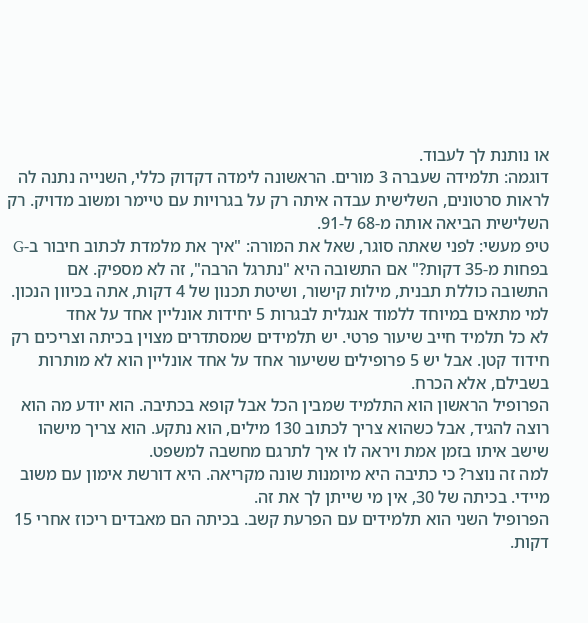או נותנת לך לעבוד.
דוגמה: תלמידה שעברה 3 מורים. הראשונה לימדה דקדוק כללי, השנייה נתנה לה לראות סרטונים, השלישית עבדה איתה רק על בגרויות עם טיימר ומשוב מדויק. רק השלישית הביאה אותה מ-68 ל-91.
טיפ מעשי: לפני שאתה סוגר, שאל את המורה: "איך את מלמדת לכתוב חיבור ב-G בפחות מ-35 דקות?" אם התשובה היא "נתרגל הרבה", זה לא מספיק. אם התשובה כוללת תבנית, מילות קישור, ושיטת תכנון של 4 דקות, אתה בכיוון הנכון.
למי מתאים במיוחד ללמוד אנגלית לבגרות 5 יחידות אונליין אחד על אחד
לא כל תלמיד חייב שיעור פרטי. יש תלמידים שמסתדרים מצוין בכיתה וצריכים רק חידוד קטן. אבל יש 5 פרופילים ששיעור אחד על אחד אונליין הוא לא מותרות בשבילם, אלא הכרח.
הפרופיל הראשון הוא התלמיד שמבין הכל אבל קופא בכתיבה. הוא יודע מה הוא רוצה להגיד, אבל כשהוא צריך לכתוב 130 מילים, הוא נתקע. הוא צריך מישהו שישב איתו בזמן אמת ויראה לו איך לתרגם מחשבה למשפט.
למה זה נוצר? כי כתיבה היא מיומנות שונה מקריאה. היא דורשת אימון עם משוב מיידי. בכיתה של 30, אין מי שייתן לך את זה.
הפרופיל השני הוא תלמידים עם הפרעת קשב. בכיתה הם מאבדים ריכוז אחרי 15 דקות.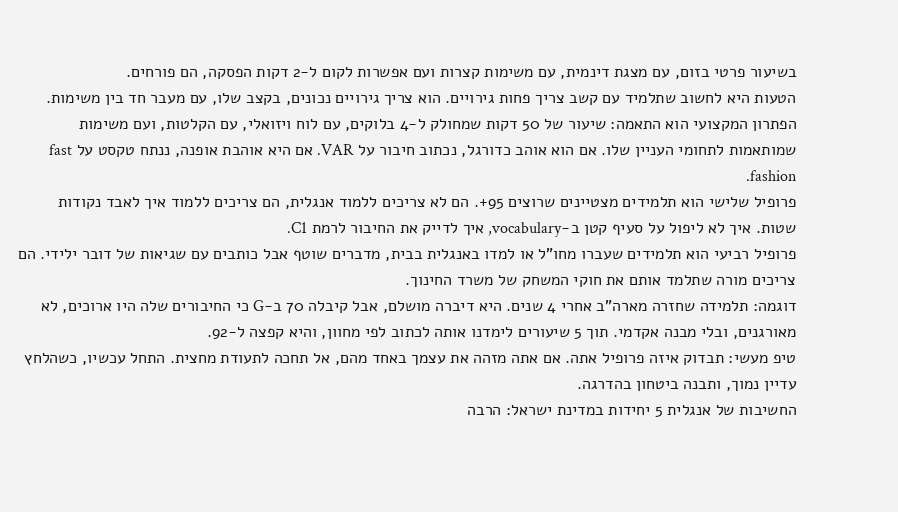בשיעור פרטי בזום, עם מצגת דינמית, עם משימות קצרות ועם אפשרות לקום ל-2 דקות הפסקה, הם פורחים.
הטעות היא לחשוב שתלמיד עם קשב צריך פחות גירויים. הוא צריך גירויים נכונים, בקצב שלו, עם מעבר חד בין משימות.
הפתרון המקצועי הוא התאמה: שיעור של 50 דקות שמחולק ל-4 בלוקים, עם לוח ויזואלי, עם הקלטות, ועם משימות שמותאמות לתחומי העניין שלו. אם הוא אוהב כדורגל, נכתוב חיבור על VAR. אם היא אוהבת אופנה, ננתח טקסט על fast fashion.
פרופיל שלישי הוא תלמידים מצטיינים שרוצים 95+. הם לא צריכים ללמוד אנגלית, הם צריכים ללמוד איך לאבד נקודות שטות. איך לא ליפול על סעיף קטן ב-vocabulary, איך לדייק את החיבור לרמת C1.
פרופיל רביעי הוא תלמידים שעברו מחו"ל או למדו באנגלית בבית, מדברים שוטף אבל כותבים עם שגיאות של דובר ילידי. הם צריכים מורה שתלמד אותם את חוקי המשחק של משרד החינוך.
דוגמה: תלמידה שחזרה מארה"ב אחרי 4 שנים. היא דיברה מושלם, אבל קיבלה 70 ב-G כי החיבורים שלה היו ארוכים, לא מאורגנים, ובלי מבנה אקדמי. תוך 5 שיעורים לימדנו אותה לכתוב לפי מחוון, והיא קפצה ל-92.
טיפ מעשי: תבדוק איזה פרופיל אתה. אם אתה מזהה את עצמך באחד מהם, אל תחכה לתעודת מחצית. התחל עכשיו, כשהלחץ עדיין נמוך, ותבנה ביטחון בהדרגה.
החשיבות של אנגלית 5 יחידות במדינת ישראל: הרבה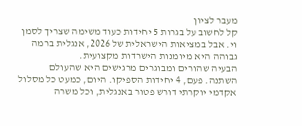מעבר לציון
קל לחשוב על בגרות 5 יחידות כעוד משימה שצריך לסמן וי. אבל במציאות הישראלית של 2026, אנגלית ברמה גבוהה היא מיומנות הישרדות מקצועית.
הבעיה שהורים ומבוגרים מרגישים היא שהעולם השתנה. פעם, 4 יחידות הספיקו. היום, כמעט כל מסלול אקדמי יוקרתי דורש פטור באנגלית, וכל משרה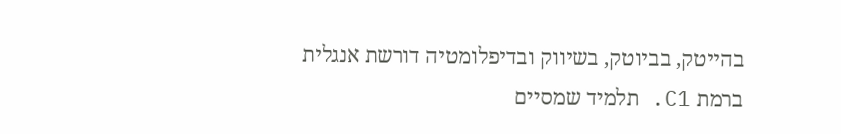בהייטק, בביוטק, בשיווק ובדיפלומטיה דורשת אנגלית ברמת C1. תלמיד שמסיים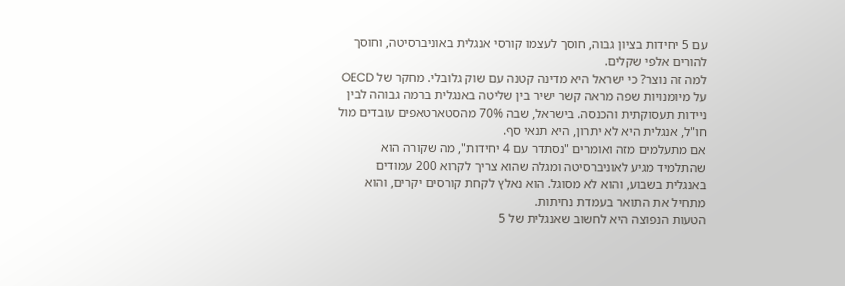עם 5 יחידות בציון גבוה, חוסך לעצמו קורסי אנגלית באוניברסיטה, וחוסך להורים אלפי שקלים.
למה זה נוצר? כי ישראל היא מדינה קטנה עם שוק גלובלי. מחקר של OECD על מיומנויות שפה מראה קשר ישיר בין שליטה באנגלית ברמה גבוהה לבין ניידות תעסוקתית והכנסה. בישראל, שבה 70% מהסטארטאפים עובדים מול חו"ל, אנגלית היא לא יתרון, היא תנאי סף.
אם מתעלמים מזה ואומרים "נסתדר עם 4 יחידות", מה שקורה הוא שהתלמיד מגיע לאוניברסיטה ומגלה שהוא צריך לקרוא 200 עמודים באנגלית בשבוע, והוא לא מסוגל. הוא נאלץ לקחת קורסים יקרים, והוא מתחיל את התואר בעמדת נחיתות.
הטעות הנפוצה היא לחשוב שאנגלית של 5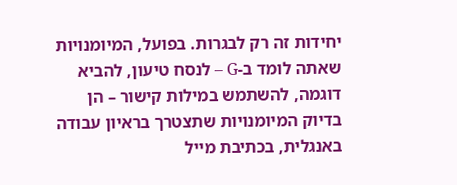יחידות זה רק לבגרות. בפועל, המיומנויות שאתה לומד ב-G – לנסח טיעון, להביא דוגמה, להשתמש במילות קישור – הן בדיוק המיומנויות שתצטרך בראיון עבודה באנגלית, בכתיבת מייל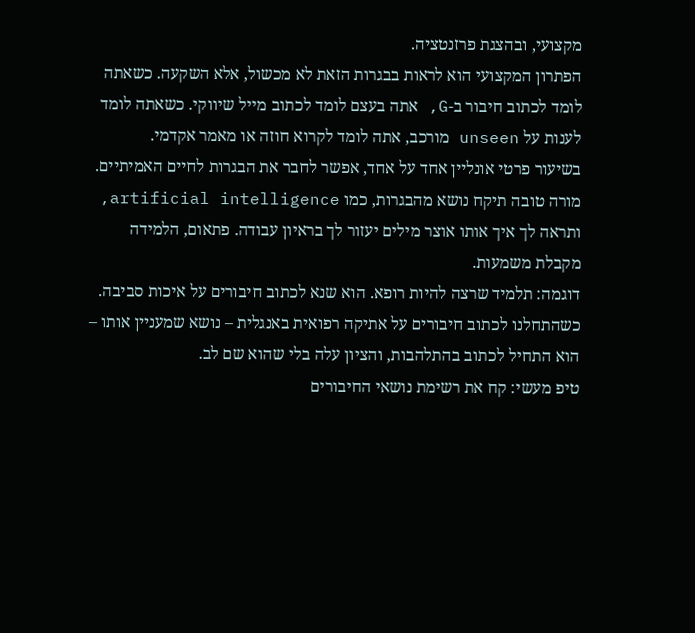מקצועי, ובהצגת פרזנטציה.
הפתרון המקצועי הוא לראות בבגרות הזאת לא מכשול, אלא השקעה. כשאתה לומד לכתוב חיבור ב-G, אתה בעצם לומד לכתוב מייל שיווקי. כשאתה לומד לענות על unseen מורכב, אתה לומד לקרוא חוזה או מאמר אקדמי.
בשיעור פרטי אונליין אחד על אחד, אפשר לחבר את הבגרות לחיים האמיתיים. מורה טובה תיקח נושא מהבגרות, כמו artificial intelligence, ותראה לך איך אותו אוצר מילים יעזור לך בראיון עבודה. פתאום, הלמידה מקבלת משמעות.
דוגמה: תלמיד שרצה להיות רופא. הוא שנא לכתוב חיבורים על איכות סביבה. כשהתחלנו לכתוב חיבורים על אתיקה רפואית באנגלית – נושא שמעניין אותו – הוא התחיל לכתוב בהתלהבות, והציון עלה בלי שהוא שם לב.
טיפ מעשי: קח את רשימת נושאי החיבורים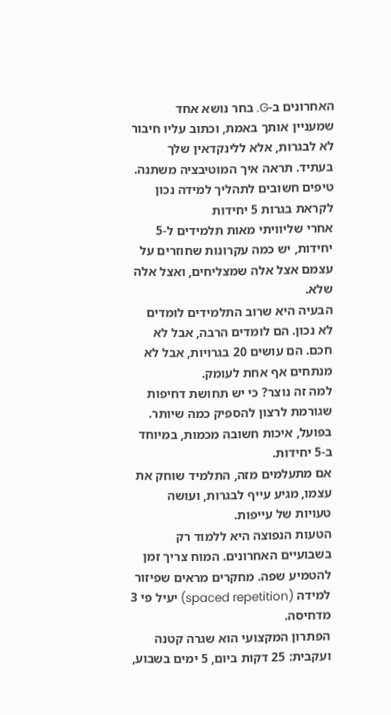האחרונים ב-G. בחר נושא אחד שמעניין אותך באמת, וכתוב עליו חיבור לא לבגרות, אלא ללינקדאין שלך בעתיד. תראה איך המוטיבציה משתנה.
טיפים חשובים לתהליך למידה נכון לקראת בגרות 5 יחידות
אחרי שליוויתי מאות תלמידים ל-5 יחידות, יש כמה עקרונות שחוזרים על עצמם אצל אלה שמצליחים, ואצל אלה שלא.
הבעיה היא שרוב התלמידים לומדים לא נכון. הם לומדים הרבה, אבל לא חכם. הם עושים 20 בגרויות, אבל לא מנתחים אף אחת לעומק.
למה זה נוצר? כי יש תחושת דחיפות שגורמת לרצון להספיק כמה שיותר. בפועל, איכות חשובה מכמות, במיוחד ב-5 יחידות.
אם מתעלמים מזה, התלמיד שוחק את עצמו, מגיע עייף לבגרות, ועושה טעויות של עייפות.
הטעות הנפוצה היא ללמוד רק בשבועיים האחרונים. המוח צריך זמן להטמיע שפה. מחקרים מראים שפיזור למידה (spaced repetition) יעיל פי 3 מדחיסה.
הפתרון המקצועי הוא שגרה קטנה ועקבית: 25 דקות ביום, 5 ימים בשבוע,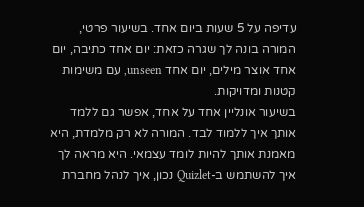עדיפה על 5 שעות ביום אחד. בשיעור פרטי, המורה בונה לך שגרה כזאת: יום אחד כתיבה, יום אחד אוצר מילים, יום אחד unseen, עם משימות קטנות ומדויקות.
בשיעור אונליין אחד על אחד, אפשר גם ללמד אותך איך ללמוד לבד. המורה לא רק מלמדת, היא מאמנת אותך להיות לומד עצמאי. היא מראה לך איך להשתמש ב-Quizlet נכון, איך לנהל מחברת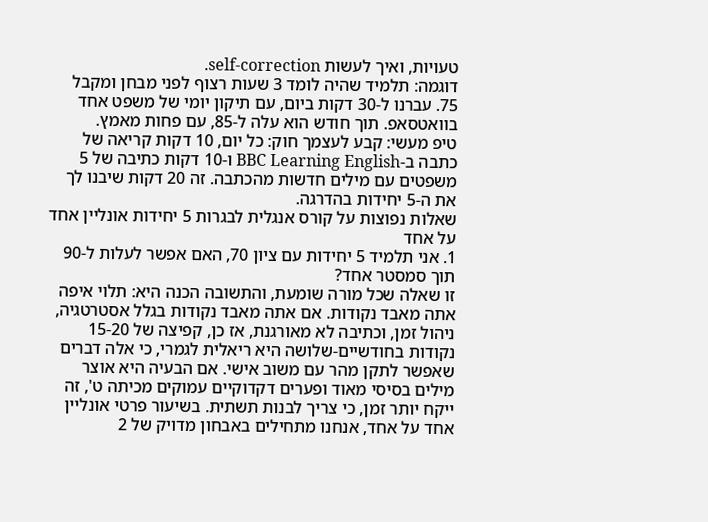טעויות, ואיך לעשות self-correction.
דוגמה: תלמיד שהיה לומד 3 שעות רצוף לפני מבחן ומקבל 75. עברנו ל-30 דקות ביום, עם תיקון יומי של משפט אחד בוואטסאפ. תוך חודש הוא עלה ל-85, עם פחות מאמץ.
טיפ מעשי: קבע לעצמך חוק: כל יום, 10 דקות קריאה של כתבה ב-BBC Learning English ו-10 דקות כתיבה של 5 משפטים עם מילים חדשות מהכתבה. זה 20 דקות שיבנו לך את ה-5 יחידות בהדרגה.
שאלות נפוצות על קורס אנגלית לבגרות 5 יחידות אונליין אחד על אחד
1. אני תלמיד 5 יחידות עם ציון 70, האם אפשר לעלות ל-90 תוך סמסטר אחד?
זו שאלה שכל מורה שומעת, והתשובה הכנה היא: תלוי איפה אתה מאבד נקודות. אם אתה מאבד נקודות בגלל אסטרטגיה, ניהול זמן, וכתיבה לא מאורגנת, אז כן, קפיצה של 15-20 נקודות בחודשיים-שלושה היא ריאלית לגמרי, כי אלה דברים שאפשר לתקן מהר עם משוב אישי. אם הבעיה היא אוצר מילים בסיסי מאוד ופערים דקדוקיים עמוקים מכיתה ט', זה ייקח יותר זמן, כי צריך לבנות תשתית. בשיעור פרטי אונליין אחד על אחד, אנחנו מתחילים באבחון מדויק של 2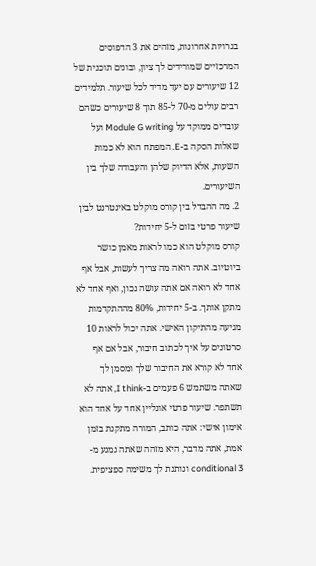בגרויות אחרונות, מזהים את 3 הדפוסים המרכזיים שמורידים לך ציון, ובונים תוכנית של 12 שיעורים עם יעד מדיד לכל שיעור. תלמידים רבים עולים מ-70 ל-85 תוך 8 שיעורים כשהם עובדים ממוקד על Module G writing ועל שאלות הסקה ב-E. המפתח הוא לא כמות השעות, אלא הדיוק שלהן והעבודה שלך בין השיעורים.
2. מה ההבדל בין קורס מוקלט באינטרנט לבין שיעור פרטי בזום ל-5 יחידות?
קורס מוקלט הוא כמו לראות מאמן כושר ביוטיוב. אתה רואה מה צריך לעשות, אבל אף אחד לא רואה אם אתה עושה נכון, ואף אחד לא מתקן אותך. ב-5 יחידות, 80% מההתקדמות מגיעה מהתיקון האישי. אתה יכול לראות 10 סרטונים על איך לכתוב חיבור, אבל אם אף אחד לא קורא את החיבור שלך ומסמן לך שאתה משתמש 6 פעמים ב-I think, אתה לא תשתפר. שיעור פרטי אונליין אחד על אחד הוא אימון אישי: אתה כותב, המורה מתקנת בזמן אמת, אתה מדבר, היא מזהה שאתה נמנע מ-conditional 3 ונותנת לך משימה ספציפית.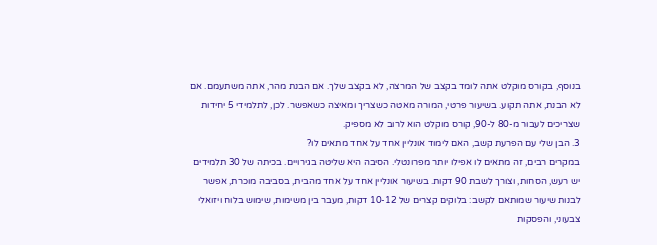בנוסף, בקורס מוקלט אתה לומד בקצב של המרצה, לא בקצב שלך. אם הבנת מהר, אתה משתעמם. אם לא הבנת, אתה תקוע. בשיעור פרטי, המורה מאטה כשצריך ומאיצה כשאפשר. לכן, לתלמידי 5 יחידות שצריכים לעבור מ-80 ל-90, קורס מוקלט הוא לרוב לא מספיק.
3. הבן שלי עם הפרעת קשב, האם לימוד אונליין אחד על אחד מתאים לו?
במקרים רבים, זה מתאים לו אפילו יותר מפרונטלי. הסיבה היא שליטה בגירויים. בכיתה של 30 תלמידים יש רעש, הסחות, וצורך לשבת 90 דקות. בשיעור אונליין אחד על אחד מהבית, בסביבה מוכרת, אפשר לבנות שיעור שמותאם לקשב: בלוקים קצרים של 10-12 דקות, מעבר בין משימות, שימוש בלוח ויזואלי צבעוני, והפסקות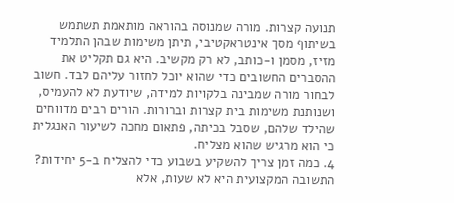תנועה קצרות. מורה שמנוסה בהוראה מותאמת תשתמש בשיתוף מסך אינטראקטיבי, תיתן משימות שבהן התלמיד מזיז, מסמן ו-כותב, לא רק מקשיב. היא גם תקליט את ההסברים החשובים כדי שהוא יוכל לחזור עליהם לבד. חשוב לבחור מורה שמבינה בלקויות למידה, שיודעת לא להעמיס, ושנותנת משימות בית קצרות וברורות. הורים רבים מדווחים שהילד שלהם, שסבל בכיתה, פתאום מחכה לשיעור האנגלית כי הוא מרגיש שהוא מצליח.
4. כמה זמן צריך להשקיע בשבוע כדי להצליח ב-5 יחידות?
התשובה המקצועית היא לא שעות, אלא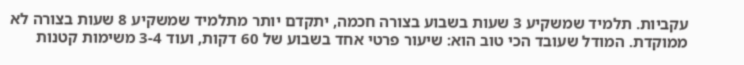עקביות. תלמיד שמשקיע 3 שעות בשבוע בצורה חכמה, יתקדם יותר מתלמיד שמשקיע 8 שעות בצורה לא ממוקדת. המודל שעובד הכי טוב הוא: שיעור פרטי אחד בשבוע של 60 דקות, ועוד 3-4 משימות קטנות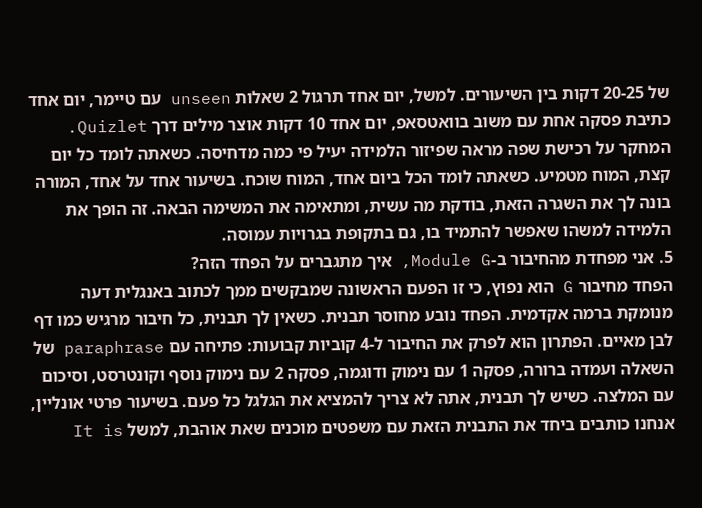של 20-25 דקות בין השיעורים. למשל, יום אחד תרגול 2 שאלות unseen עם טיימר, יום אחד כתיבת פסקה אחת עם משוב בוואטסאפ, יום אחד 10 דקות אוצר מילים דרך Quizlet. המחקר על רכישת שפה מראה שפיזור הלמידה יעיל פי כמה מדחיסה. כשאתה לומד כל יום קצת, המוח מטמיע. כשאתה לומד הכל ביום אחד, המוח שוכח. בשיעור אחד על אחד, המורה בונה לך את השגרה הזאת, בודקת מה עשית, ומתאימה את המשימה הבאה. זה הופך את הלמידה למשהו שאפשר להתמיד בו, גם בתקופת בגרויות עמוסה.
5. אני מפחדת מהחיבור ב-Module G, איך מתגברים על הפחד הזה?
הפחד מחיבור G הוא נפוץ, כי זו הפעם הראשונה שמבקשים ממך לכתוב באנגלית דעה מנומקת ברמה אקדמית. הפחד נובע מחוסר תבנית. כשאין לך תבנית, כל חיבור מרגיש כמו דף לבן מאיים. הפתרון הוא לפרק את החיבור ל-4 קוביות קבועות: פתיחה עם paraphrase של השאלה ועמדה ברורה, פסקה 1 עם נימוק ודוגמה, פסקה 2 עם נימוק נוסף וקונטרסט, וסיכום עם המלצה. כשיש לך תבנית, אתה לא צריך להמציא את הגלגל כל פעם. בשיעור פרטי אונליין, אנחנו כותבים ביחד את התבנית הזאת עם משפטים מוכנים שאת אוהבת, למשל It is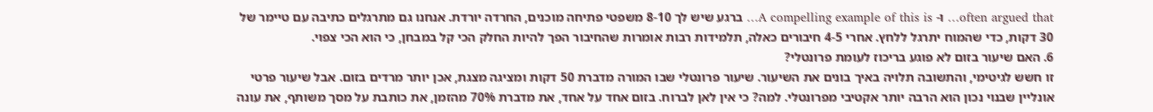often argued that… ו- A compelling example of this is… ברגע שיש לך 8-10 משפטי פתיחה מוכנים, החרדה יורדת. אנחנו גם מתרגלים כתיבה עם טיימר של 30 דקות, כדי שהמוח יתרגל ללחץ. אחרי 4-5 חיבורים כאלה, תלמידות רבות אומרות שהחיבור הפך להיות החלק הכי קל במבחן, כי הוא הכי צפוי.
6. האם שיעור בזום לא פוגע בריכוז לעומת פרונטלי?
זו חשש לגיטימי, והתשובה תלויה באיך בונים את השיעור. שיעור פרונטלי שבו המורה מדברת 50 דקות ומציגה מצגת, אכן יותר מרדים בזום. אבל שיעור פרטי אונליין שבנוי נכון הוא הרבה יותר אקטיבי מפרונטלי. למה? כי אין לאן לברוח. בזום אחד על אחד, את מדברת 70% מהזמן, את כותבת על מסך משותף, את עונה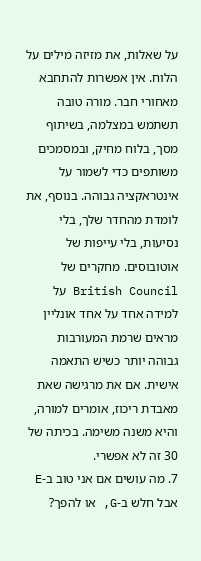על שאלות, את מזיזה מילים על הלוח. אין אפשרות להתחבא מאחורי חבר. מורה טובה תשתמש במצלמה, בשיתוף מסך, בלוח מחיק, ובמסמכים משותפים כדי לשמור על אינטראקציה גבוהה. בנוסף, את לומדת מהחדר שלך, בלי נסיעות, בלי עייפות של אוטובוסים. מחקרים של British Council על למידה אחד על אחד אונליין מראים שרמת המעורבות גבוהה יותר כשיש התאמה אישית. אם את מרגישה שאת מאבדת ריכוז, אומרים למורה, והיא משנה משימה. בכיתה של 30 זה לא אפשרי.
7. מה עושים אם אני טוב ב-E אבל חלש ב-G, או להפך?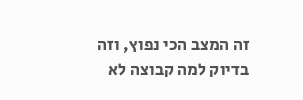זה המצב הכי נפוץ, וזה בדיוק למה קבוצה לא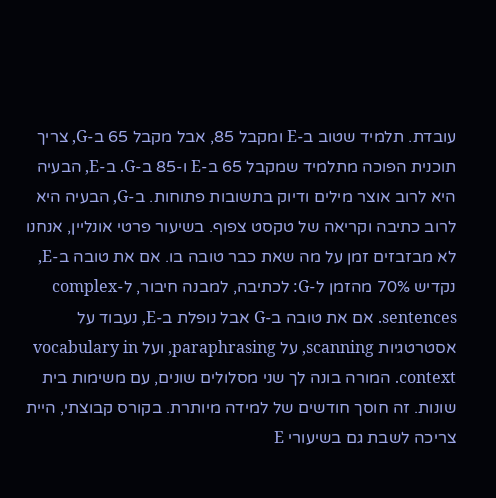עובדת. תלמיד שטוב ב-E ומקבל 85, אבל מקבל 65 ב-G, צריך תוכנית הפוכה מתלמיד שמקבל 65 ב-E ו-85 ב-G. ב-E, הבעיה היא לרוב אוצר מילים ודיוק בתשובות פתוחות. ב-G, הבעיה היא לרוב כתיבה וקריאה של טקסט צפוף. בשיעור פרטי אונליין, אנחנו לא מבזבזים זמן על מה שאת כבר טובה בו. אם את טובה ב-E, נקדיש 70% מהזמן ל-G: לכתיבה, למבנה חיבור, ל-complex sentences. אם את טובה ב-G אבל נופלת ב-E, נעבוד על אסטרטגיות scanning, על paraphrasing, ועל vocabulary in context. המורה בונה לך שני מסלולים שונים, עם משימות בית שונות. זה חוסך חודשים של למידה מיותרת. בקורס קבוצתי, היית צריכה לשבת גם בשיעורי E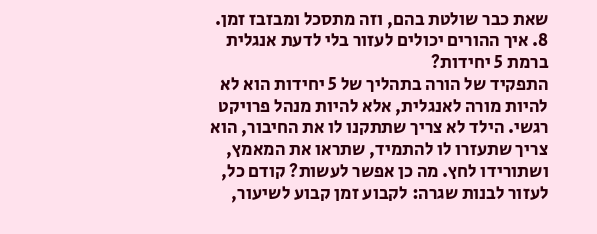שאת כבר שולטת בהם, וזה מתסכל ומבזבז זמן.
8. איך ההורים יכולים לעזור בלי לדעת אנגלית ברמת 5 יחידות?
התפקיד של הורה בתהליך של 5 יחידות הוא לא להיות מורה לאנגלית, אלא להיות מנהל פרויקט רגשי. הילד לא צריך שתתקנו לו את החיבור, הוא צריך שתעזרו לו להתמיד, שתראו את המאמץ, ושתורידו לחץ. מה כן אפשר לעשות? קודם כל, לעזור לבנות שגרה: לקבוע זמן קבוע לשיעור,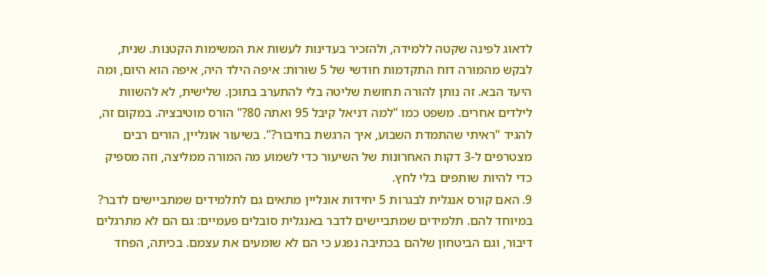לדאוג לפינה שקטה ללמידה, ולהזכיר בעדינות לעשות את המשימות הקטנות. שנית, לבקש מהמורה דוח התקדמות חודשי של 5 שורות: איפה הילד היה, איפה הוא היום, ומה היעד הבא. זה נותן להורה תחושת שליטה בלי להתערב בתוכן. שלישית, לא להשוות לילדים אחרים. משפט כמו "למה דניאל קיבל 95 ואתה 80?" הורס מוטיבציה. במקום זה, להגיד "ראיתי שהתמדת השבוע, איך הרגשת בחיבור?". בשיעור אונליין, הורים רבים מצטרפים ל-3 דקות האחרונות של השיעור כדי לשמוע מה המורה ממליצה, וזה מספיק כדי להיות שותפים בלי לחץ.
9. האם קורס אנגלית לבגרות 5 יחידות אונליין מתאים גם לתלמידים שמתביישים לדבר?
במיוחד להם. תלמידים שמתביישים לדבר באנגלית סובלים פעמיים: גם הם לא מתרגלים דיבור, וגם הביטחון שלהם בכתיבה נפגע כי הם לא שומעים את עצמם. בכיתה, הפחד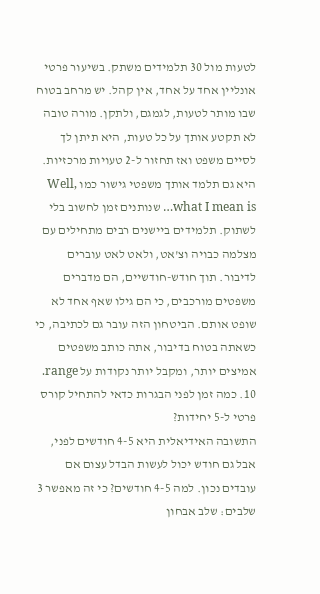לטעות מול 30 תלמידים משתק. בשיעור פרטי אונליין אחד על אחד, אין קהל. יש מרחב בטוח שבו מותר לטעות, לגמגם, ולתקן. מורה טובה לא תקטע אותך על כל טעות, היא תיתן לך לסיים משפט ואז תחזור ל-2 טעויות מרכזיות. היא גם תלמד אותך משפטי גישור כמו Well, what I mean is… שנותנים זמן לחשוב בלי לשתוק. תלמידים ביישנים רבים מתחילים עם מצלמה כבויה וצ'אט, ולאט לאט עוברים לדיבור. תוך חודש-חודשיים, הם מדברים משפטים מורכבים, כי הם גילו שאף אחד לא שופט אותם. הביטחון הזה עובר גם לכתיבה, כי כשאתה בטוח בדיבור, אתה כותב משפטים אמיצים יותר, ומקבל יותר נקודות על range.
10. כמה זמן לפני הבגרות כדאי להתחיל קורס פרטי ל-5 יחידות?
התשובה האידיאלית היא 4-5 חודשים לפני, אבל גם חודש יכול לעשות הבדל עצום אם עובדים נכון. למה 4-5 חודשים? כי זה מאפשר 3 שלבים: שלב אבחון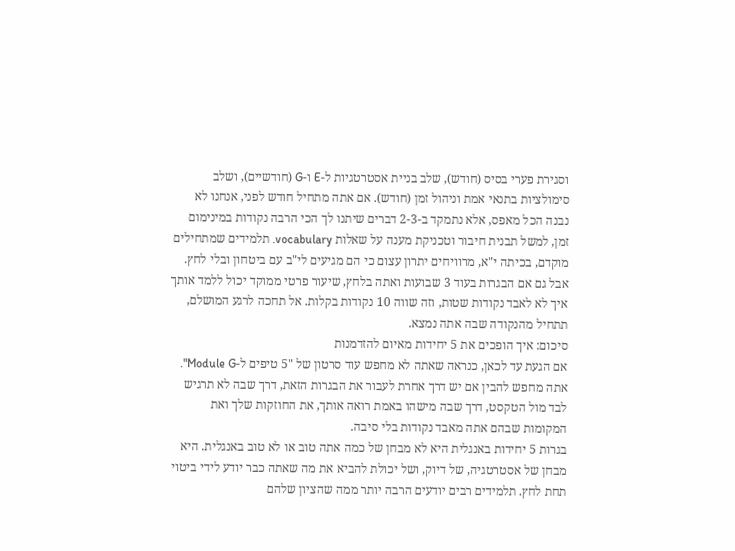וסגירת פערי בסיס (חודש), שלב בניית אסטרטגיות ל-E ו-G (חודשיים), ושלב סימולציות בתנאי אמת וניהול זמן (חודש). אם אתה מתחיל חודש לפני, אנחנו לא נבנה הכל מאפס, אלא נתמקד ב-2-3 דברים שיתנו לך הכי הרבה נקודות במינימום זמן, למשל תבנית חיבור וטכניקת מענה על שאלות vocabulary. תלמידים שמתחילים מוקדם, בכיתה י"א, מרוויחים יתרון עצום כי הם מגיעים לי"ב עם ביטחון ובלי לחץ. אבל גם אם הבגרות בעוד 3 שבועות ואתה בלחץ, שיעור פרטי ממוקד יכול ללמד אותך איך לא לאבד נקודות שטות, וזה שווה 10 נקודות בקלות. אל תחכה לרגע המושלם, תתחיל מהנקודה שבה אתה נמצא.
סיכום: איך הופכים את 5 יחידות מאיום להזדמנות
אם הגעת עד לכאן, כנראה שאתה לא מחפש עוד סרטון של "5 טיפים ל-Module G". אתה מחפש להבין אם יש דרך אחרת לעבור את הבגרות הזאת, דרך שבה לא תרגיש לבד מול הטקסט, דרך שבה מישהו באמת רואה אותך, את החוזקות שלך ואת המקומות שבהם אתה מאבד נקודות בלי סיבה.
בגרות 5 יחידות באנגלית היא לא מבחן של כמה אתה טוב או לא טוב באנגלית. היא מבחן של אסטרטגיה, של דיוק, ושל יכולת להביא את מה שאתה כבר יודע לידי ביטוי תחת לחץ. תלמידים רבים יודעים הרבה יותר ממה שהציון שלהם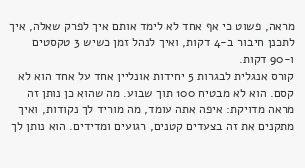מראה, פשוט כי אף אחד לא לימד אותם איך לפרק שאלה, איך לתכנן חיבור ב-4 דקות, ואיך לנהל זמן כשיש 3 טקסטים ו-90 דקות.
קורס אנגלית לבגרות 5 יחידות אונליין אחד על אחד הוא לא קסם. הוא לא מבטיח 100 תוך שבוע. מה שהוא כן נותן זה מראה מדויקת: איפה אתה עומד, מה מוריד לך נקודות, ואיך מתקנים את זה בצעדים קטנים, רגועים ומדידים. הוא נותן לך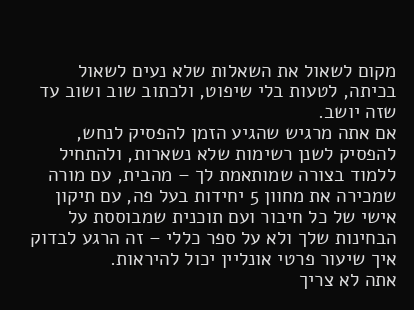מקום לשאול את השאלות שלא נעים לשאול בכיתה, לטעות בלי שיפוט, ולכתוב שוב ושוב עד שזה יושב.
אם אתה מרגיש שהגיע הזמן להפסיק לנחש, להפסיק לשנן רשימות שלא נשארות, ולהתחיל ללמוד בצורה שמותאמת לך – מהבית, עם מורה שמכירה את מחוון 5 יחידות בעל פה, עם תיקון אישי של כל חיבור ועם תוכנית שמבוססת על הבחינות שלך ולא על ספר כללי – זה הרגע לבדוק איך שיעור פרטי אונליין יכול להיראות.
אתה לא צריך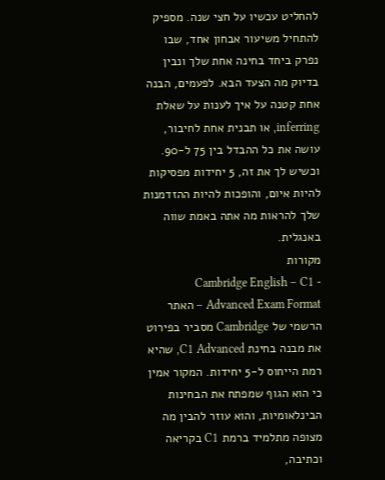להחליט עכשיו על חצי שנה. מספיק להתחיל משיעור אבחון אחד, שבו נפרק ביחד בחינה אחת שלך ונבין בדיוק מה הצעד הבא. לפעמים, הבנה אחת קטנה על איך לענות על שאלת inferring, או תבנית אחת לחיבור, עושה את כל ההבדל בין 75 ל-90. וכשיש לך את זה, 5 יחידות מפסיקות להיות איום, והופכות להיות ההזדמנות שלך להראות מה אתה באמת שווה באנגלית.
מקורות
- Cambridge English – C1 Advanced Exam Format – האתר הרשמי של Cambridge מסביר בפירוט את מבנה בחינת C1 Advanced, שהיא רמת הייחוס ל-5 יחידות. המקור אמין כי הוא הגוף שמפתח את הבחינות הבינלאומיות, והוא עוזר להבין מה מצופה מתלמיד ברמת C1 בקריאה וכתיבה,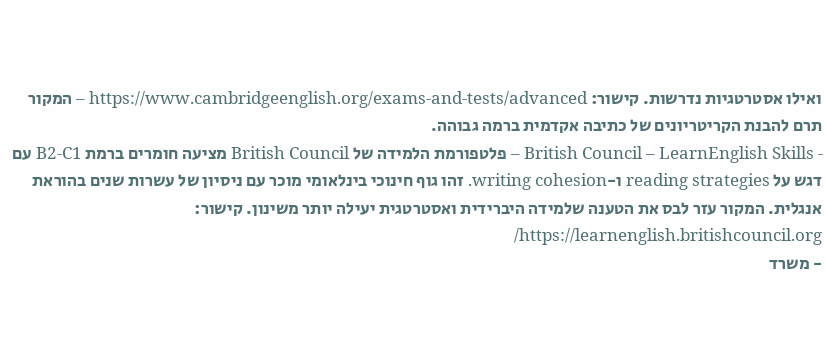ואילו אסטרטגיות נדרשות. קישור: https://www.cambridgeenglish.org/exams-and-tests/advanced – המקור תרם להבנת הקריטריונים של כתיבה אקדמית ברמה גבוהה.
- British Council – LearnEnglish Skills – פלטפורמת הלמידה של British Council מציעה חומרים ברמת B2-C1 עם דגש על reading strategies ו-writing cohesion. זהו גוף חינוכי בינלאומי מוכר עם ניסיון של עשרות שנים בהוראת אנגלית. המקור עזר לבס את הטענה שלמידה היברידית ואסטרטגית יעילה יותר משינון. קישור: https://learnenglish.britishcouncil.org/
- משרד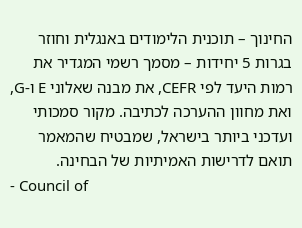החינוך – תוכנית הלימודים באנגלית וחוזר בגרות 5 יחידות – מסמך רשמי המגדיר את רמות היעד לפי CEFR, את מבנה שאלוני E ו-G, ואת מחוון ההערכה לכתיבה. מקור סמכותי ועדכני ביותר בישראל, שמבטיח שהמאמר תואם לדרישות האמיתיות של הבחינה.
- Council of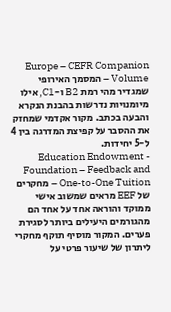Europe – CEFR Companion Volume – המסמך האירופי שמגדיר מהי רמת B2 ו-C1, אילו מיומנויות נדרשות בהבנת הנקרא והבעה בכתב. מקור אקדמי שמחזק את ההסבר על קפיצת המדרגה בין 4 ל-5 יחידות.
- Education Endowment Foundation – Feedback and One-to-One Tuition – מחקרים של EEF מראים שמשוב אישי ממוקד והוראה אחד על אחד הם מהגורמים היעילים ביותר לסגירת פערים. המקור מוסיף תוקף מחקרי ליתרון של שיעור פרטי על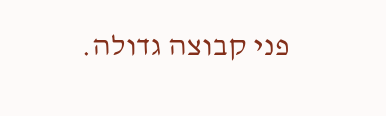פני קבוצה גדולה.